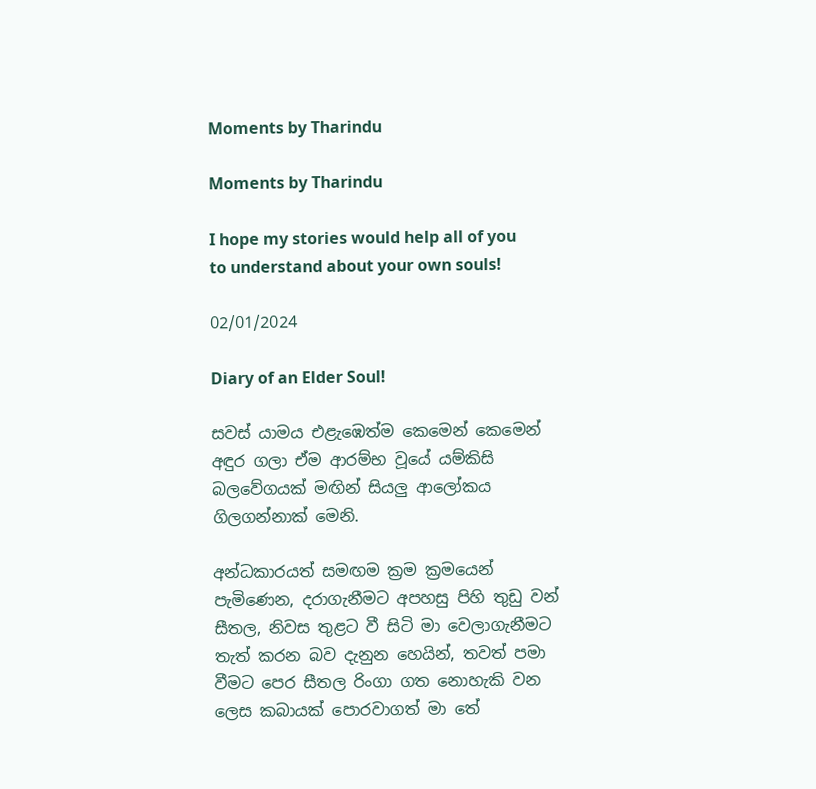Moments by Tharindu

Moments by Tharindu

I hope my stories would help all of you to understand about your own souls!

02/01/2024

Diary of an Elder Soul!

සවස් යාමය එළැඹෙත්ම කෙමෙන් කෙමෙන් අඳුර ගලා ඒම ආරම්භ වූයේ යම්කිසි බලවේගයක් මඟින් සියලු ආලෝකය ගිලගන්නාක් මෙනි.

අන්ධකාරයත් සමඟම ක්‍රම ක්‍රමයෙන් පැමිණෙන, දරාගැනීමට අපහසු පිහි තුඩු වන් සීතල, නිවස තුළට වී සිටි මා වෙලාගැනීමට තැත් කරන බව දැනුන හෙයින්, තවත් පමා වීමට පෙර සීතල රිංගා ගත නොහැකි වන ලෙස කබායක් පොරවාගත් මා තේ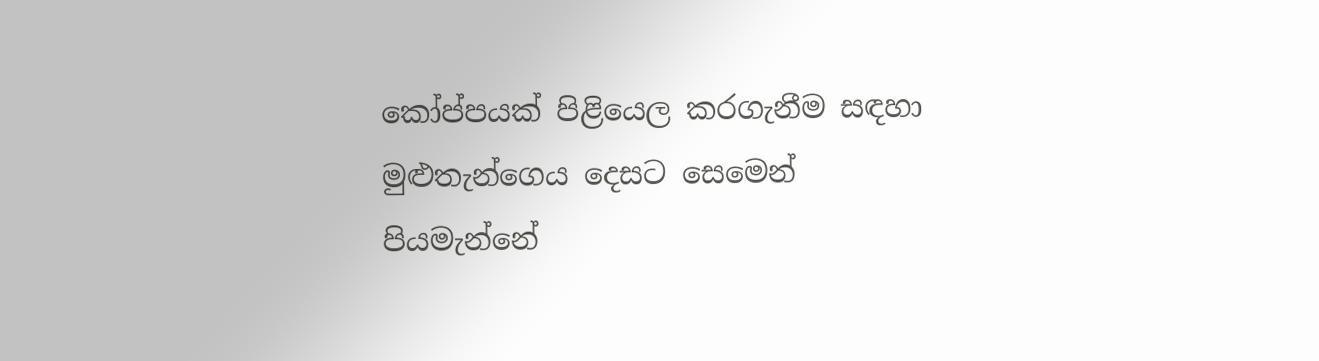කෝප්පයක් පිළියෙල කරගැනීම සඳහා මුළුතැන්ගෙය දෙසට සෙමෙන් පියමැන්නේ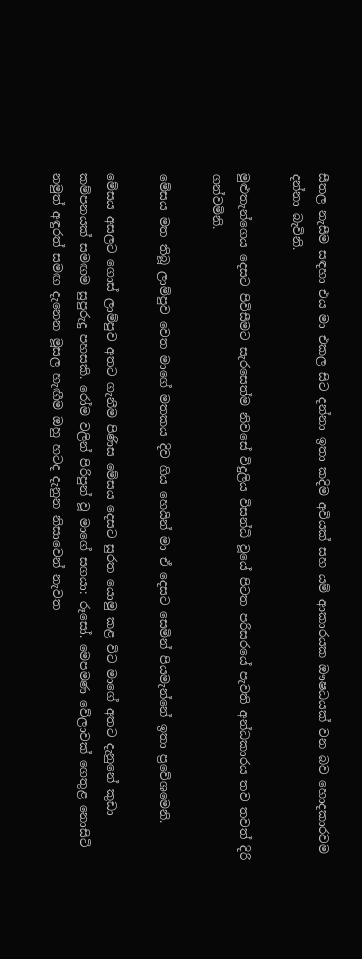සීතල නැසීම සඳහා එය මා එකල සිට දන්නා ඉතා කදිම අවියක් සහ යම් ආකාරයක ඖෂධයක් වන බව හොදකාරවම දන්නා බැවිනි.

මුළුතැන්ගෙය දෙසට පිවිසීමට සැරසෙත්ම නිවසේ විදුලිය විසන්ධි වූයේ පිටත පරිසරයේ පැවති අන්ධකාරය තව තවත් දිරි ගන්වමිනි.

මේසය මත තිබූ ලාම්පුව වෙත මාගේ මතකය දිව ගිය හෙයින් මා ඒ දෙසට සෙමින් පියමැන්නේ ඉතා ප්‍රවේශමෙනි.

මේසය අසලට ගොස් ලාම්පුව අතට ගැනීම පිණිස මේසය දෙසට සුරත යොමු කළ විට මාගේ අතට දැනුනේ කුඩා කම්පනයක් සමඟම සුපුරුදු පහසකි. රෝම වලින් පිරිපුන් වූ මාගේ සගයා: රූසෝ. මෙපමණ වේලාවක් ගෙතුළ නොසිටි නමුත් අඳුරත් සමඟ දැනෙන මූසල හැඟීම ඔහු හටද දැනුන නිසාවෙන් නැවත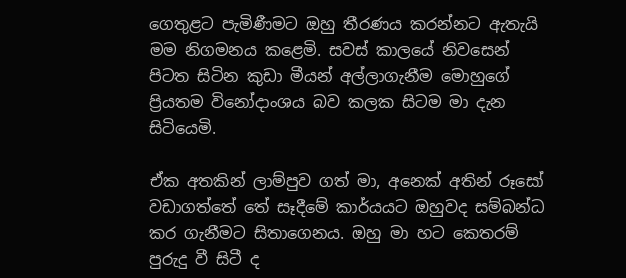ගෙතුළට පැමිණීමට ඔහු තීරණය කරන්නට ඇතැයි මම නිගමනය කළෙමි. සවස් කාලයේ නිවසෙන් පිටත සිටින කුඩා මීයන් අල්ලාගැනීම මොහුගේ ප්‍රියතම විනෝදාංශය බව කලක සිටම මා දැන සිටියෙමි.

ඒක අතකින් ලාම්පුව ගත් මා, අනෙක් අතින් රූසෝ වඩාගත්තේ තේ සෑදීමේ කාර්යයට ඔහුවද සම්බන්ධ කර ගැනීමට සිතාගෙනය. ඔහු මා හට කෙතරම් පුරුදු වී සිටී ද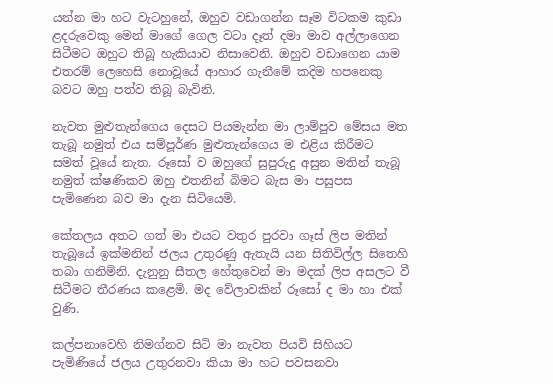යන්න මා හට වැටහුනේ, ඔහුව වඩාගන්න සෑම විටකම කුඩා ළදරුවෙකු මෙන් මාගේ ගෙල වටා දෑත් දමා මාව අල්ලාගෙන සිටීමට ඔහුට තිබූ හැකියාව නිසාවෙනි. ඔහුව වඩාගෙන යාම එතරම් ලෙහෙසි නොවූයේ ආහාර ගැනීමේ කදිම හපනෙකු බවට ඔහු පත්ව තිබූ බැවිනි.

නැවත මුළුතැන්ගෙය දෙසට පියමැන්න මා ලාම්පුව මේසය මත තැබූ නමුත් එය සම්පූර්ණ මුළුතැන්ගෙය ම එළිය කිරීමට සමත් වූයේ නැත. රූසෝ ව ඔහුගේ සුපුරුදු අසුන මතින් තැබූ නමුත් ක්ෂණිකව ඔහු එතනින් බිමට බැස මා පසුපස පැමිණෙන බව මා දැන සිටියෙමි.

කේතලය අතට ගත් මා එයට වතුර පුරවා ගෑස් ලිප මතින් තැබූයේ ඉක්මනින් ජලය උතුරණු ඇතැයි යන සිතිවිල්ල සිතෙහි තබා ගනිමිනි. දැනුනු සීතල හේතුවෙන් මා මදක් ලිප අසලට වී සිටීමට තීරණය කළෙමි. මද වේලාවකින් රූසෝ ද මා හා එක් වුණි.

කල්පනාවෙහි නිමග්නව සිටි මා නැවත පියවි සිහියට පැමිණියේ ජලය උතුරනවා කියා මා හට පවසනවා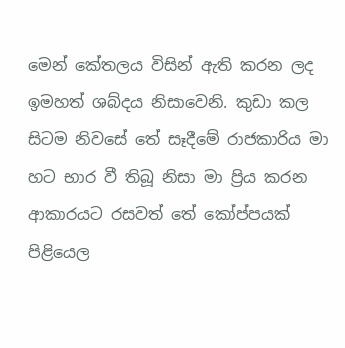මෙන් කේතලය විසින් ඇති කරන ලද ඉමහත් ශබ්දය නිසාවෙනි. කුඩා කල සිටම නිවසේ තේ සෑදීමේ රාජකාරිය මා හට භාර වී තිබූ නිසා මා ප්‍රිය කරන ආකාරයට රසවත් තේ කෝප්පයක් පිළියෙල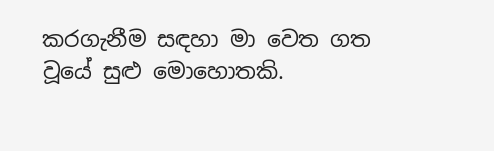කරගැනීම සඳහා මා වෙත ගත වූයේ සුළු මොහොතකි.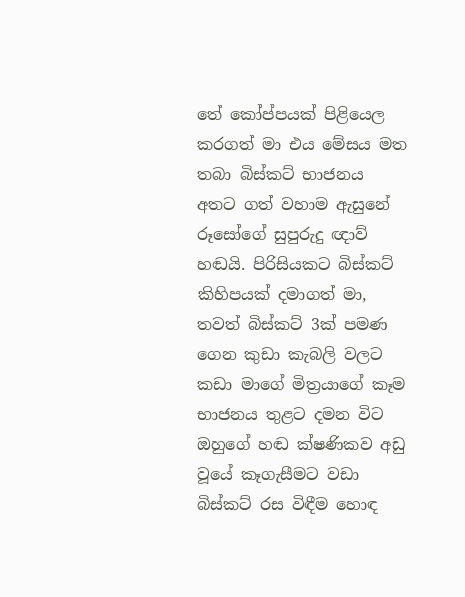තේ කෝප්පයක් පිළියෙල කරගත් මා එය මේසය මත තබා බිස්කට් භාජනය අතට ගත් වහාම ඇසුනේ රූසෝගේ සුපුරුදු ඥාව් හඬයි. පිරිසියකට බිස්කට් කිහිපයක් දමාගත් මා, තවත් බිස්කට් 3ක් පමණ ගෙන කුඩා කැබලි වලට කඩා මාගේ මිත්‍රයාගේ කෑම භාජනය තුළට දමන විට ඔහුගේ හඬ ක්ෂණිකව අඩු වූයේ කෑගැසීමට වඩා බිස්කට් රස විඳීම හොඳ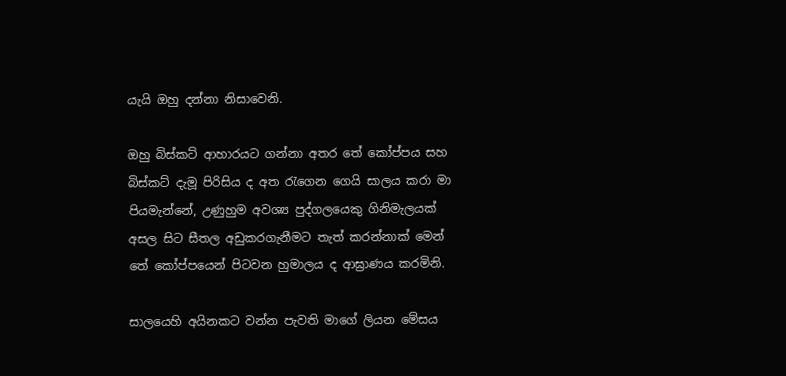යැයි ඔහු දන්නා නිසාවෙනි.

ඔහු බිස්කට් ආහාරයට ගන්නා අතර තේ කෝප්පය සහ බිස්කට් දැමූ පිරිසිය ද අත රැගෙන ගෙයි සාලය කරා මා පියමැන්නේ, උණුහුම අවශ්‍ය පුද්ගලයෙකු ගිනිමැලයක් අසල සිට සීතල අඩුකරගැනීමට තැත් කරන්නාක් මෙන් තේ කෝප්පයෙන් පිටවන හුමාලය ද ආඝ්‍රාණය කරමිනි.

සාලයෙහි අයිනකට වන්න පැවති මාගේ ලියන මේසය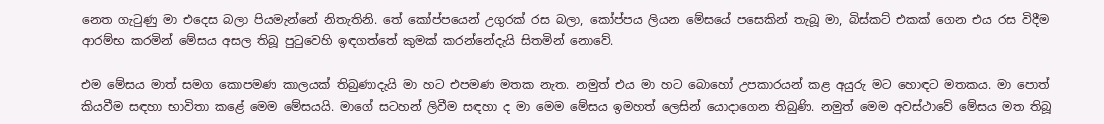නෙත ගැටුණු මා එදෙස බලා පියමැන්නේ නිතැතිනි. තේ කෝප්පයෙන් උගුරක් රස බලා, කෝප්පය ලියන මේසයේ පසෙකින් තැබූ මා, බිස්කට් එකක් ගෙන එය රස විදීම ආරම්භ කරමින් මේසය අසල තිබූ පුටුවෙහි ඉඳගත්තේ කුමක් කරන්නේදැයි සිතමින් නොවේ.

එම මේසය මාත් සමග කොපමණ කාලයක් තිබුණාදැයි මා හට එපමණ මතක නැත. නමුත් එය මා හට බොහෝ උපකාරයන් කළ අයුරු මට හොඳට මතකය. මා පොත් කියවීම සඳහා භාවිතා කළේ මෙම මේසයයි. මාගේ සටහන් ලිවීම සඳහා ද මා මෙම මේසය ඉමහත් ලෙසින් යොදාගෙන තිබුණි. නමුත් මෙම අවස්ථාවේ මේසය මත තිබූ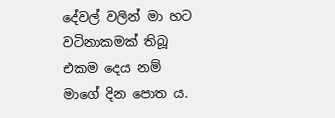දේවල් වලින් මා හට වටිනාකමක් තිබූ එකම දෙය නම් මාගේ දින පොත ය.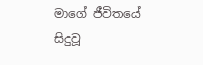මාගේ ජීවිතයේ සිදුවූ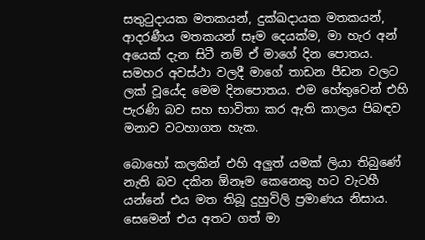සතුටුදායක මතකයන්, දුක්ඛදායක මතකයන්, ආදරණීය මතකයන් සෑම දෙයක්ම, මා හැර අන් අයෙක් දැන සිටී නම් ඒ මාගේ දින පොතය. සමහර අවස්ථා වලදී මාගේ තාඩන පීඩන වලට ලක් වූයේද මෙම දිනපොතය. එම හේතුවෙන් එහි පැරණි බව සහ භාවිතා කර ඇති කාලය පිබඳව මනාව වටහාගත හැක.

බොහෝ කලකින් එහි අලුත් යමක් ලියා තිබුණේ නැති බව දකින ඕනෑම කෙනෙකු හට වැටහී යන්නේ එය මත තිබූ දුහුවිලි ප්‍රමාණය නිසාය. සෙමෙන් එය අතට ගත් මා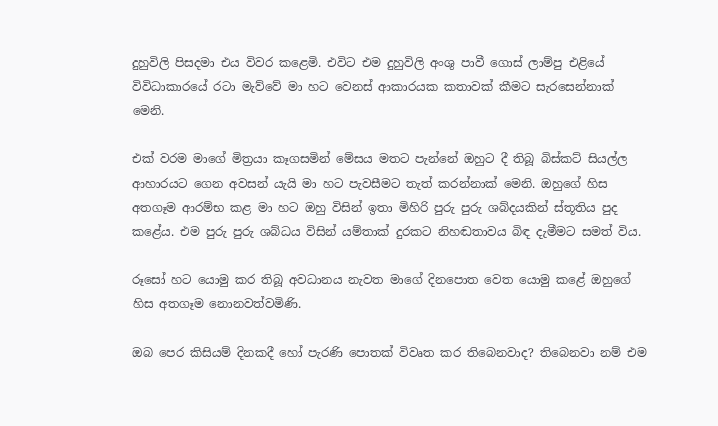දුහුවිලි පිසදමා එය විවර කළෙමි. එවිට එම දුහුවිලි අංශු පාවී ගොස් ලාම්පු එළියේ විවිධාකාරයේ රටා මැව්වේ මා හට වෙනස් ආකාරයක කතාවක් කීමට සැරසෙන්නාක් මෙනි.

එක් වරම මාගේ මිත්‍රයා කෑගසමින් මේසය මතට පැන්නේ ඔහුට දී තිබූ බිස්කට් සියල්ල ආහාරයට ගෙන අවසන් යැයි මා හට පැවසීමට තැත් කරන්නාක් මෙනි. ඔහුගේ හිස අතගෑම ආරම්භ කළ මා හට ඔහු විසින් ඉතා මිහිරි පුරු පුරු ශබ්දයකින් ස්තූතිය පුද කළේය. එම පුරු පුරු ශබ්ධය විසින් යම්තාක් දුරකට නිහඬතාවය බිඳ දැමීමට සමත් විය.

රූසෝ හට යොමු කර තිබූ අවධානය නැවත මාගේ දිනපොත වෙත යොමු කළේ ඔහුගේ හිස අතගෑම නොනවත්වමිණි.

ඔබ පෙර කිසියම් දිනකදී හෝ පැරණි පොතක් විවෘත කර තිබෙනවාද? තිබෙනවා නම් එම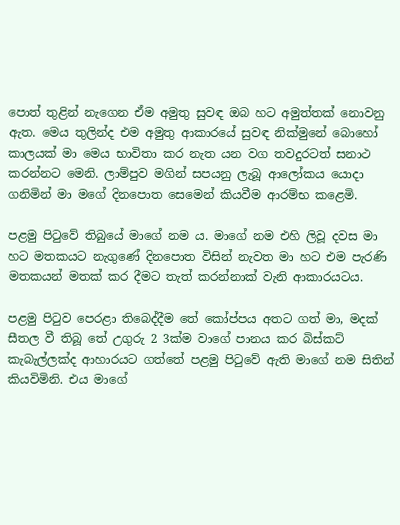පොත් තුළින් නැගෙන ඒම අමුතු සුවඳ ඔබ හට අමුත්තක් නොවනු ඇත. මෙය තුලින්ද එම අමුතු ආකාරයේ සුවඳ නික්මුනේ බොහෝ කාලයක් මා මෙය භාවිතා කර නැත යන වග තවදුරටත් සනාථ කරන්නට මෙනි. ලාම්පුව මගින් සපයනු ලැබූ ආලෝකය යොදා ගනිමින් මා මගේ දිනපොත සෙමෙන් කියවීම ආරම්භ කළෙමි.

පළමු පිටුවේ තිබුයේ මාගේ නම ය. මාගේ නම එහි ලිවූ දවස මා හට මතකයට නැගුණේ දිනපොත විසින් නැවත මා හට එම පැරණි මතකයන් මතක් කර දීමට තැත් කරන්නාක් වැනි ආකාරයටය.

පළමු පිටුව පෙරළා තිබෙද්දීම තේ කෝප්පය අතට ගත් මා, මදක් සීතල වී තිබූ තේ උගුරු 2 3ක්ම වාගේ පානය කර බිස්කට් කැබැල්ලක්ද ආහාරයට ගත්තේ පළමු පිටුවේ ඇති මාගේ නම සිතින් කියවිමිනි. එය මාගේ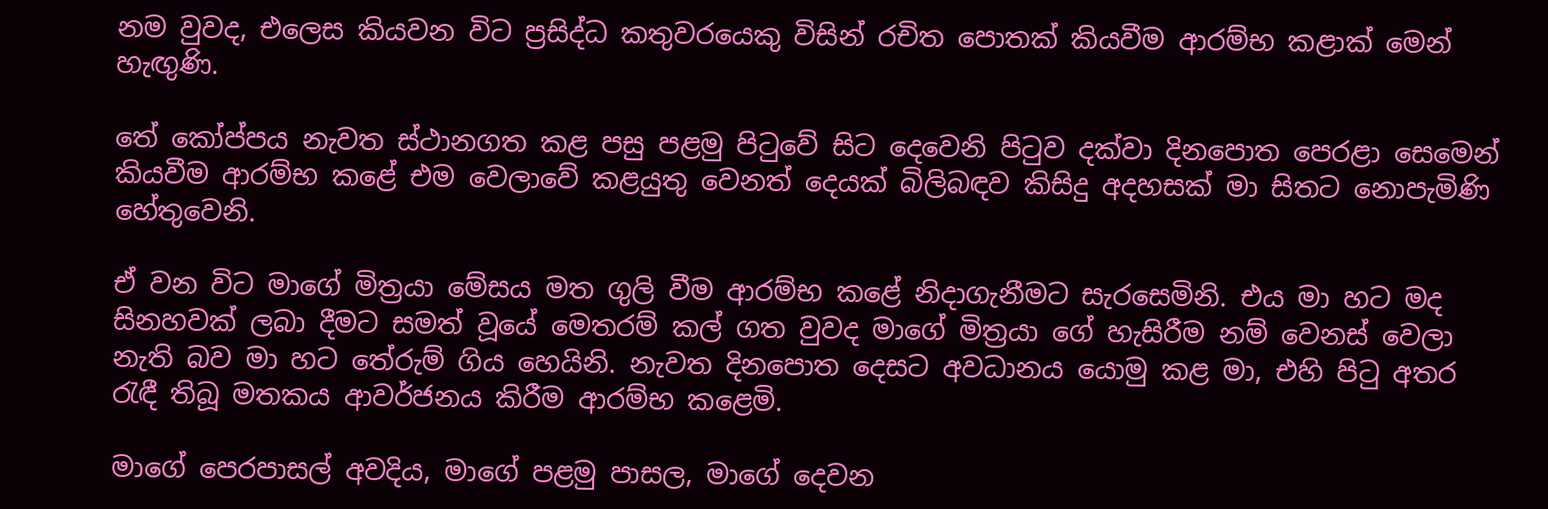නම වුවද, එලෙස කියවන විට ප්‍රසිද්ධ කතුවරයෙකු විසින් රචිත පොතක් කියවීම ආරම්භ කළාක් මෙන් හැඟුණි.

තේ කෝප්පය නැවත ස්ථානගත කළ පසු පළමු පිටුවේ සිට දෙවෙනි පිටුව දක්වා දිනපොත පෙරළා සෙමෙන් කියවීම ආරම්භ කළේ එම වෙලාවේ කළයුතු වෙනත් දෙයක් බිලිබඳව කිසිදු අදහසක් මා සිතට නොපැමිණි හේතුවෙනි.

ඒ වන විට මාගේ මිත්‍රයා මේසය මත ගුලි වීම ආරම්භ කළේ නිදාගැනීමට සැරසෙමිනි. එය මා හට මද සිනහවක් ලබා දීමට සමත් වූයේ මෙතරම් කල් ගත වුවද මාගේ මිත්‍රයා ගේ හැසිරීම නම් වෙනස් වෙලා නැති බව මා හට තේරුම් ගිය හෙයිනි. නැවත දිනපොත දෙසට අවධානය යොමු කළ මා, එහි පිටු අතර රැඳී තිබූ මතකය ආවර්ජනය කිරීම ආරම්භ කළෙමි.

මාගේ පෙරපාසල් අවදිය, මාගේ පළමු පාසල, මාගේ දෙවන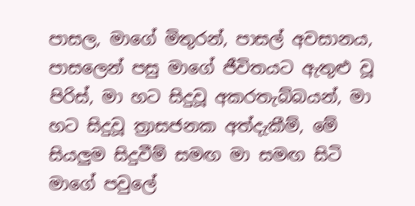පාසල, මාගේ මිතුරන්, පාසල් අවසානය, පාසලෙන් පසු මාගේ ජීවිතයට ඇතුළු වූ පිරිස්, මා හට සිදුවූ අකරතැබ්බයන්, මා හට සිදුවූ ත්‍රාසජනක අත්දැකීම්, මේ සියලුම සිදුවීම් සමඟ මා සමඟ සිටි මාගේ පවුලේ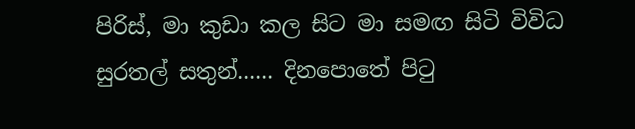පිරිස්, මා කුඩා කල සිට මා සමඟ සිටි විවිධ සුරතල් සතුන්...... දිනපොතේ පිටු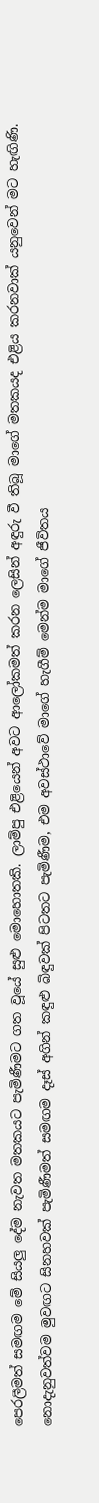පෙරලීමත් සමඟම මේ සියලු දේම නැවත මතකයට පැමිණීමට ගත වූයේ සුළු මොහොතකි. ලාම්පු එළියෙන් අවට ආලෝකමත් කරන ලෙසින් අඳුරු වී තිබූ මාගේ මතකයද එළිය කරනවාක් යනුවෙන් මට හැඟිණි. නොදැනුවත්වම මුවඟට සිනහවක් පැමිණීමත් සමඟම දෑස් අගින් කඳුළු බිඳුවක් පිටතට පැමිණීම, එම අවස්ථාවේ මාගේ හැගීම් මෙන්ම මාගේ ජීවිතය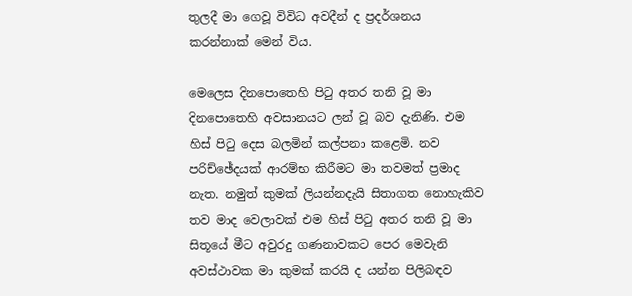තුලදී මා ගෙවූ විවිධ අවදීන් ද ප්‍රදර්ශනය කරන්නාක් මෙන් විය.

මෙලෙස දිනපොතෙහි පිටු අතර තනි වූ මා දිනපොතෙහි අවසානයට ලන් වූ බව දැනිණි. එම හිස් පිටු දෙස බලමින් කල්පනා කළෙමි. නව පරිච්ඡේදයක් ආරම්භ කිරීමට මා තවමත් ප්‍රමාද නැත. නමුත් කුමක් ලියන්නදැයි සිතාගත නොහැකිව තව මාද වෙලාවක් එම හිස් පිටු අතර තනි වූ මා සිතූයේ මීට අවුරදු ගණනාවකට පෙර මෙවැනි අවස්ථාවක මා කුමක් කරයි ද යන්න පිලිබඳව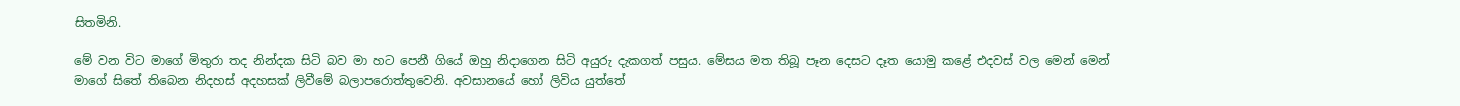සිතමිනි.

මේ වන විට මාගේ මිතුරා තද නින්දක සිටි බව මා හට පෙනී ගියේ ඔහු නිදාගෙන සිටි අයුරු දැකගත් පසුය. මේසය මත තිබූ පෑන දෙසට දෑත යොමු කළේ එදවස් වල මෙන් මෙන් මාගේ සිතේ තිබෙන නිදහස් අදහසක් ලිවීමේ බලාපරොත්තුවෙනි. අවසානයේ හෝ ලිවිය යුත්තේ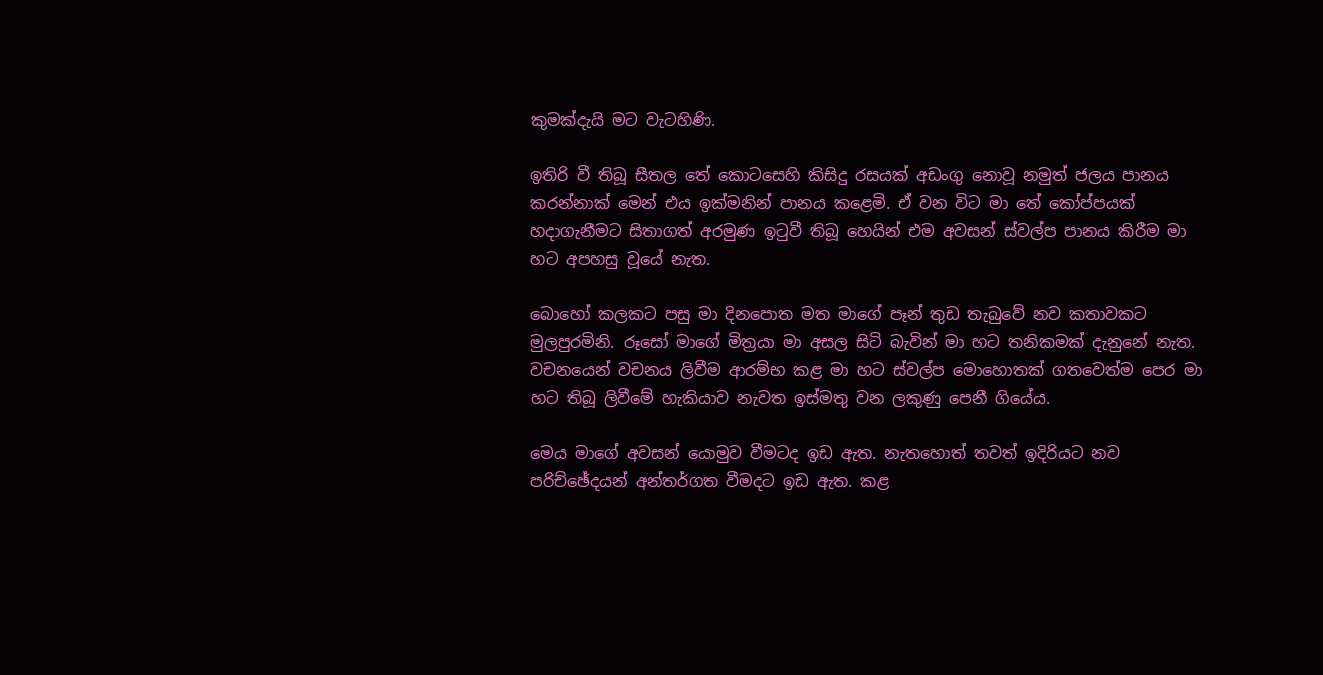කුමක්දැයි මට වැටහිණි.

ඉතිරි වී තිබූ සීතල තේ කොටසෙහි කිසිදු රසයක් අඩංගු නොවූ නමුත් ජලය පානය කරන්නාක් මෙන් එය ඉක්මනින් පානය කළෙමි. ඒ වන විට මා තේ කෝප්පයක් හදාගැනීමට සිතාගත් අරමුණ ඉටුවී තිබූ හෙයින් එම අවසන් ස්වල්ප පානය කිරීම මා හට අපහසු වූයේ නැත.

බොහෝ කලකට පසු මා දිනපොත මත මාගේ පෑන් තුඩ තැබුවේ නව කතාවකට මුලපුරමිනි. රූසෝ මාගේ මිත්‍රයා මා අසල සිටි බැවින් මා හට තනිකමක් දැනුනේ නැත. වචනයෙන් වචනය ලිවීම ආරම්භ කළ මා හට ස්වල්ප මොහොතක් ගතවෙත්ම පෙර මා හට තිබූ ලිවීමේ හැකියාව නැවත ඉස්මතු වන ලකුණු පෙනී ගියේය.

මෙය මාගේ අවසන් යොමුව වීමටද ඉඩ ඇත. නැතහොත් තවත් ඉදිරියට නව පරිච්ඡේදයන් අන්තර්ගත වීමදට ඉඩ ඇත. කළ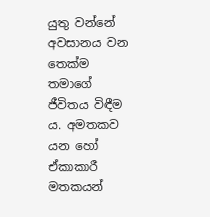යුතු වන්නේ අවසානය වන තෙක්ම තමාගේ ජීවිතය විඳීම ය. අමතකව යන හෝ ඒකාකාරී මතකයන්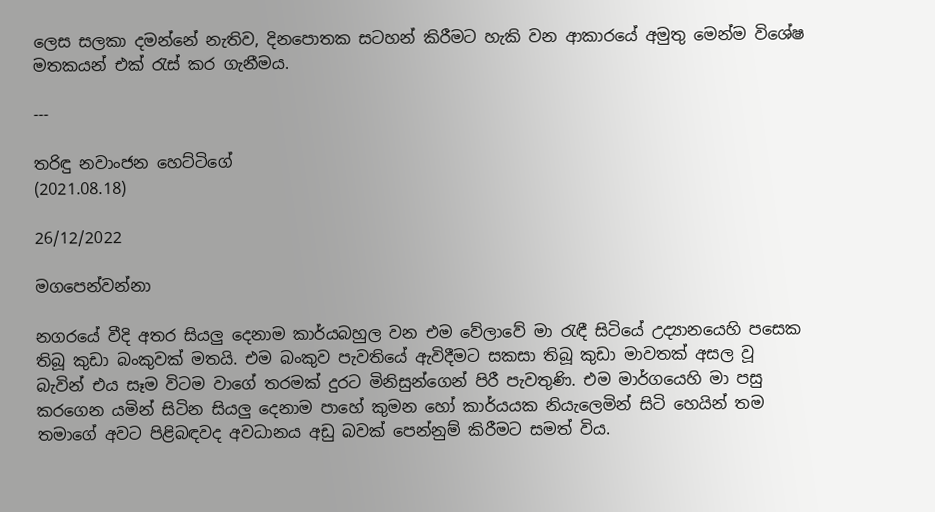ලෙස සලකා දමන්නේ නැතිව, දිනපොතක සටහන් කිරීමට හැකි වන ආකාරයේ අමුතු මෙන්ම විශේෂ මතකයන් එක් රැස් කර ගැනීමය.

---

තරිඳු නවාංජන හෙට්ටිගේ
(2021.08.18)

26/12/2022

මගපෙන්වන්නා

නගරයේ වීදි අතර සියලු දෙනාම කාර්යබහුල වන එම වේලාවේ මා රැඳී සිටියේ උද්‍යානයෙහි පසෙක තිබූ කුඩා බංකුවක් මතයි. එම බංකුව පැවතියේ ඇවිදීමට සකසා තිබූ කුඩා මාවතක් අසල වූ බැවින් එය සෑම විටම වාගේ තරමක් දුරට මිනිසුන්ගෙන් පිරී පැවතුණි. එම මාර්ගයෙහි මා පසු කරගෙන යමින් සිටින සියලු දෙනාම පාහේ කුමන හෝ කාර්යයක නියැලෙමින් සිටි හෙයින් තම තමාගේ අවට පිළිබඳවද අවධානය අඩු බවක් පෙන්නුම් කිරීමට සමත් විය.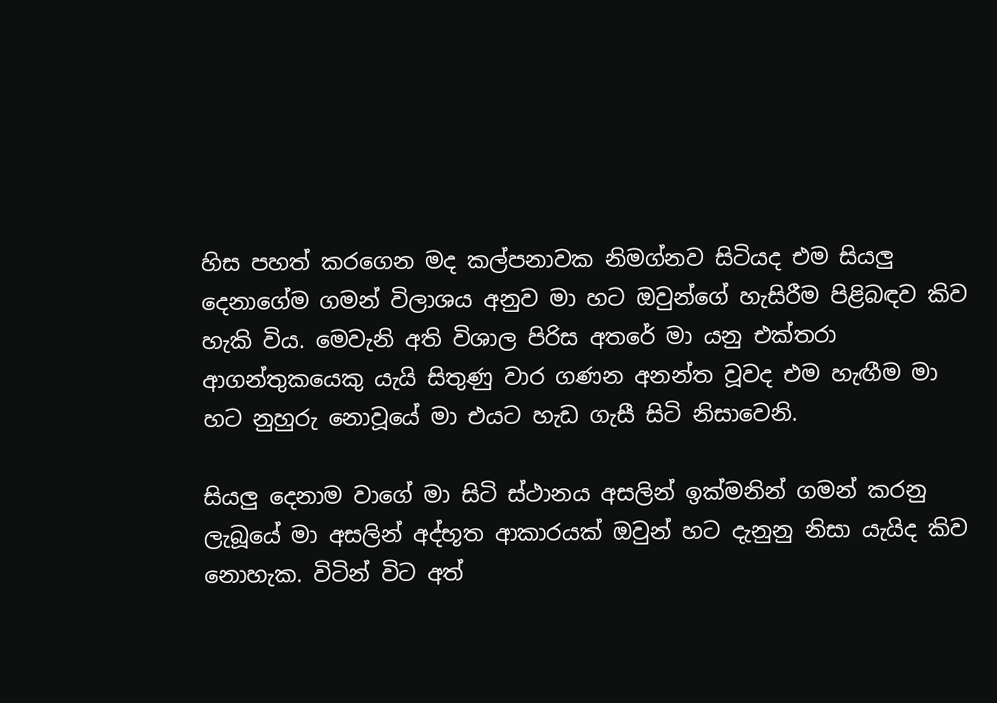හිස පහත් කරගෙන මද කල්පනාවක නිමග්නව සිටියද එම සියලු දෙනාගේම ගමන් විලාශය අනුව මා හට ඔවුන්ගේ හැසිරීම පිළිබඳව කිව හැකි විය. මෙවැනි අති විශාල පිරිස අතරේ මා යනු එක්තරා ආගන්තුකයෙකු යැයි සිතුණු වාර ගණන අනන්ත වූවද එම හැඟීම මා හට නුහුරු නොවූයේ මා එයට හැඩ ගැසී සිටි නිසාවෙනි.

සියලු දෙනාම වාගේ මා සිටි ස්ථානය අසලින් ඉක්මනින් ගමන් කරනු ලැබූයේ මා අසලින් අද්භූත ආකාරයක් ඔවුන් හට දැනුනු නිසා යැයිද කිව නොහැක. විටින් විට අත්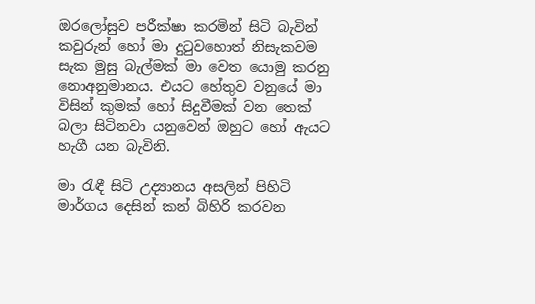ඔරලෝසුව පරීක්ෂා කරමින් සිටි බැවින් කවුරුන් හෝ මා දුටුවහොත් නිසැකවම සැක මුසු බැල්මක් මා වෙත යොමු කරනු නොඅනුමානය. එයට හේතුව වනුයේ මා විසින් කුමක් හෝ සිදුවීමක් වන තෙක් බලා සිටිනවා යනුවෙන් ඔහුට හෝ ඇයට හැගී යන බැවිනි.

මා රැඳී සිටි උද්‍යානය අසලින් පිහිටි මාර්ගය දෙසින් කන් බිහිරි කරවන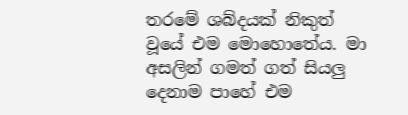තරමේ ශබ්දයක් නිකුත් වූයේ එම මොහොතේය. මා අසලින් ගමත් ගත් සියලු දෙනාම පාහේ එම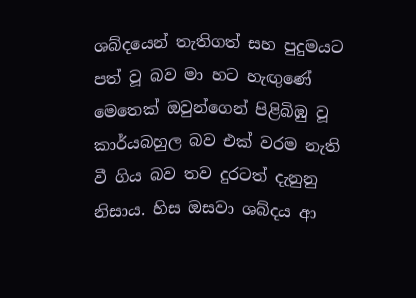ශබ්දයෙන් තැතිගත් සහ පුදුමයට පත් වූ බව මා හට හැඟුණේ මෙතෙක් ඔවුන්ගෙන් පිළිබිඹු වූ කාර්යබහුල බව එක් වරම නැති වී ගිය බව තව දුරටත් දැනුනු නිසාය. හිස ඔසවා ශබ්දය ආ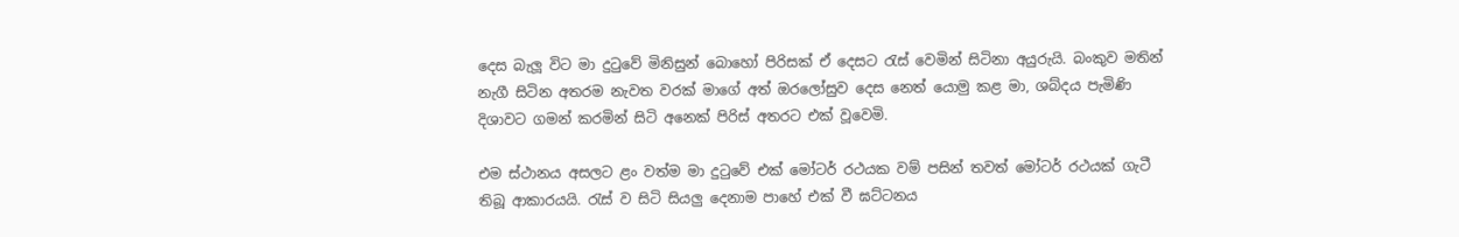දෙස බැලූ විට මා දුටුවේ මිනිසුන් බොහෝ පිරිසක් ඒ දෙසට රැස් වෙමින් සිටිනා අයුරුයි. බංකුව මතින් නැගී සිටින අතරම නැවත වරක් මාගේ අත් ඔරලෝසුව දෙස නෙත් යොමු කළ මා, ශබ්දය පැමිණි දිශාවට ගමන් කරමින් සිටි අනෙක් පිරිස් අතරට එක් වූවෙමි.

එම ස්ථානය අසලට ළං වත්ම මා දුටුවේ එක් මෝටර් රථයක වම් පසින් තවත් මෝටර් රථයක් ගැටී තිබූ ආකාරයයි. රැස් ව සිටි සියලු දෙනාම පාහේ එක් වී ඝට්ටනය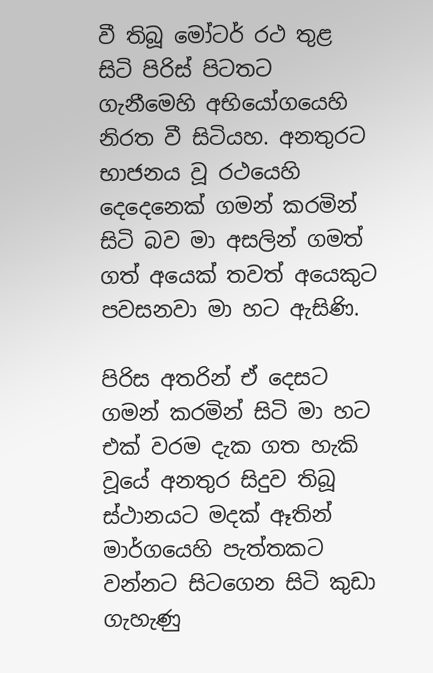වී තිබූ මෝටර් රථ තුළ සිටි පිරිස් පිටතට ගැනීමෙහි අභියෝගයෙහි නිරත වී සිටියහ. අනතුරට භාජනය වූ රථයෙහි දෙදෙනෙක් ගමන් කරමින් සිටි බව මා අසලින් ගමත් ගත් අයෙක් තවත් අයෙකුට පවසනවා මා හට ඇසිණි.

පිරිස අතරින් ඒ දෙසට ගමන් කරමින් සිටි මා හට එක් වරම දැක ගත හැකි වූයේ අනතුර සිදුව තිබූ ස්ථානයට මදක් ඈතින් මාර්ගයෙහි පැත්තකට වන්නට සිටගෙන සිටි කුඩා ගැහැණු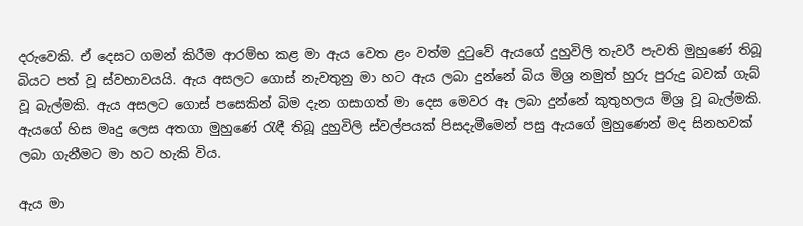දරුවෙකි. ඒ දෙසට ගමන් කිරීම ආරම්භ කළ මා ඇය වෙත ළං වත්ම දුටුවේ ඇයගේ දුහුවිලි තැවරී පැවති මුහුණේ තිබූ බියට පත් වූ ස්වභාවයයි. ඇය අසලට ගොස් නැවතුනු මා හට ඇය ලබා දුන්නේ බිය මිශ්‍ර නමුත් හුරු පුරුදු බවක් ගැබ් වූ බැල්මකි. ඇය අසලට ගොස් පසෙකින් බිම දැන ගසාගත් මා දෙස මෙවර ඈ ලබා දුන්නේ කුතුහලය මිශ්‍ර වූ බැල්මකි. ඇයගේ හිස මෘදු ලෙස අතගා මුහුණේ රැඳී තිබූ දුහුවිලි ස්වල්පයක් පිසදැමීමෙන් පසු ඇයගේ මුහුණෙන් මද සිනහවක් ලබා ගැනීමට මා හට හැකි විය.

ඇය මා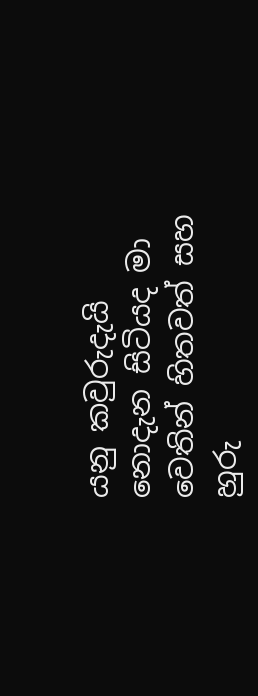යනු කවුරුදැයි නොදැන සිටියද මා වෙතින් හිතවත් සහ හුරු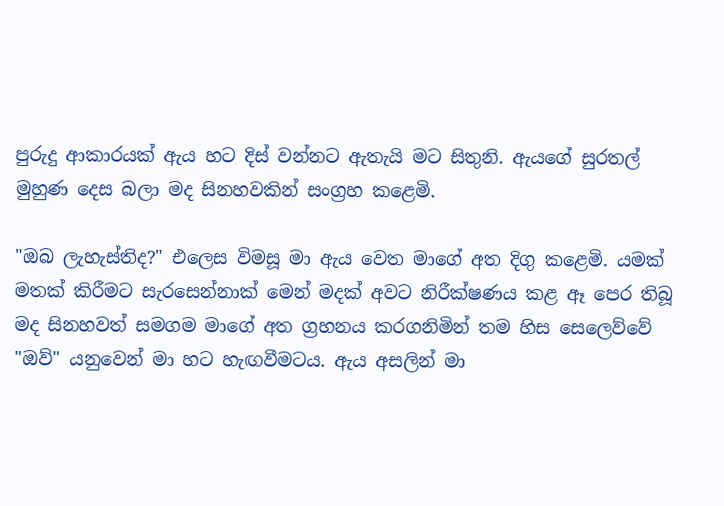පුරුදු ආකාරයක් ඇය හට දිස් වන්නට ඇතැයි මට සිතුනි. ඇයගේ සුරතල් මුහුණ දෙස බලා මද සිනහවකින් සංග්‍රහ කළෙමි.

"ඔබ ලැහැස්තිද?" එලෙස විමසූ මා ඇය වෙත මාගේ අත දිගු කළෙමි. යමක් මතක් කිරීමට සැරසෙන්නාක් මෙන් මදක් අවට නිරීක්ෂණය කළ ඈ පෙර තිබූ මද සිනහවත් සමගම මාගේ අත ග්‍රහනය කරගනිමින් තම හිස සෙලෙව්වේ "ඔව්" යනුවෙන් මා හට හැඟවීමටය. ඇය අසලින් මා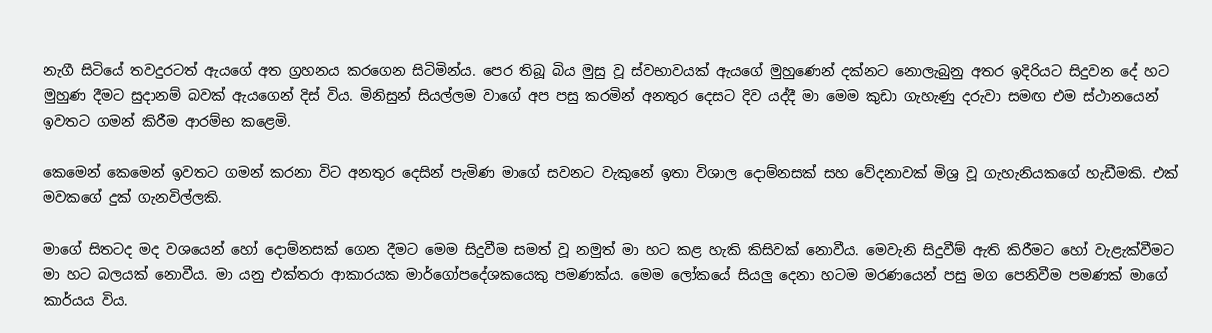නැගී සිටියේ තවදුරටත් ඇයගේ අත ග්‍රහනය කරගෙන සිටිමින්ය. පෙර තිබූ බිය මුසු වූ ස්වභාවයක් ඇයගේ මුහුණෙන් දක්නට නොලැබුනු අතර ඉදිරියට සිදුවන දේ හට මුහුණ දීමට සුදානම් බවක් ඇයගෙන් දිස් විය. මිනිසුන් සියල්ලම වාගේ අප පසු කරමින් අනතුර දෙසට දිව යද්දී මා මෙම කුඩා ගැහැණු දරුවා සමඟ එම ස්ථානයෙන් ඉවතට ගමන් කිරීම ආරම්භ කළෙමි.

කෙමෙන් කෙමෙන් ඉවතට ගමන් කරනා විට අනතුර දෙසින් පැමිණ මාගේ සවනට වැකුනේ ඉතා විශාල දොම්නසක් සහ වේදනාවක් මිශ්‍ර වූ ගැහැනියකගේ හැඩීමකි. එක් මවකගේ දුක් ගැනවිල්ලකි.

මාගේ සිතටද මද වශයෙන් හෝ දොම්නසක් ගෙන දීමට මෙම සිදුවීම සමත් වූ නමුත් මා හට කළ හැකි කිසිවක් නොවීය. මෙවැනි සිදුවීම් ඇති කිරීමට හෝ වැළැක්වීමට මා හට බලයක් නොවීය. මා යනු එක්තරා ආකාරයක මාර්ගෝපදේශකයෙකු පමණක්ය. මෙම ලෝකයේ සියලු දෙනා හටම මරණයෙන් පසු මග පෙනිවීම පමණක් මාගේ කාර්යය විය.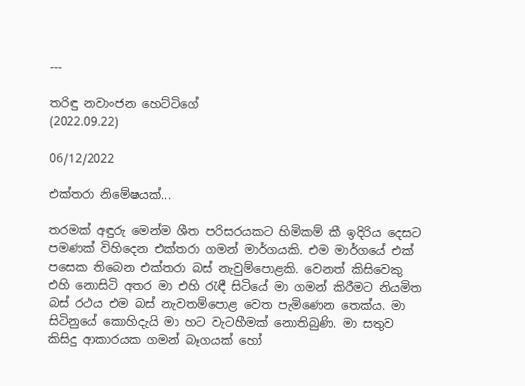---

තරිඳු නවාංජන හෙට්ටිගේ
(2022.09.22)

06/12/2022

එක්තරා නිමේෂයක්...

තරමක් අඳුරු මෙන්ම ශීත පරිසරයකට හිමිකම් කී ඉදිරිය දෙසට පමණක් විහිදෙන එක්තරා ගමන් මාර්ගයකි. එම මාර්ගයේ එක් පසෙක තිබෙන එක්තරා බස් නැවුම්පොළකි. වෙනත් කිසිවෙකු එහි නොසිටි අතර මා එහි රැඳී සිටියේ මා ගමන් කිරීමට නියමිත බස් රථය එම බස් නැවතම්පොළ වෙත පැමිණෙන තෙක්ය. මා සිටිනුයේ කොහිදැයි මා හට වැටහීමක් නොතිබුණි. මා සතුව කිසිදු ආකාරයක ගමන් බෑගයක් හෝ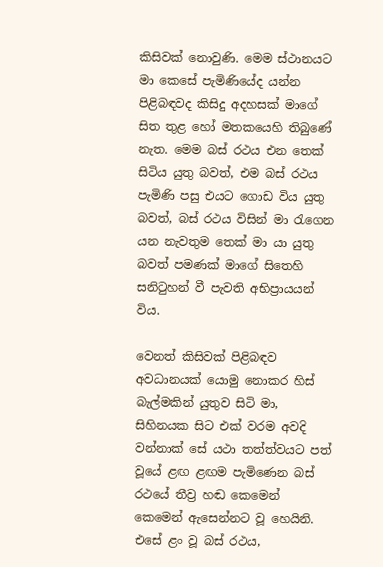කිසිවක් නොවුණි. මෙම ස්ථානයට මා කෙසේ පැමිණියේද යන්න පිළිබඳවද කිසිදු අදහසක් මාගේ සිත තුළ හෝ මතකයෙහි තිබුණේ නැත. මෙම බස් රථය එන තෙක් සිටිය යුතු බවත්, එම බස් රථය පැමිණි පසු එයට ගොඩ විය යුතු බවත්, බස් රථය විසින් මා රැගෙන යන නැවතුම තෙක් මා යා යුතු බවත් පමණක් මාගේ සිතෙහි සනිටුහන් වී පැවති අභිප්‍රායයන් විය.

වෙනත් කිසිවක් පිළිබඳව අවධානයක් යොමු නොකර හිස් බැල්මකින් යුතුව සිටි මා, සිහිනයක සිට එක් වරම අවදි වන්නාක් සේ යථා තත්ත්වයට පත් වූයේ ළඟ ළඟම පැමිණෙන බස් රථයේ තීව්‍ර හඬ කෙමෙන් කෙමෙන් ඇසෙන්නට වූ හෙයිනි. එසේ ළං වූ බස් රථය,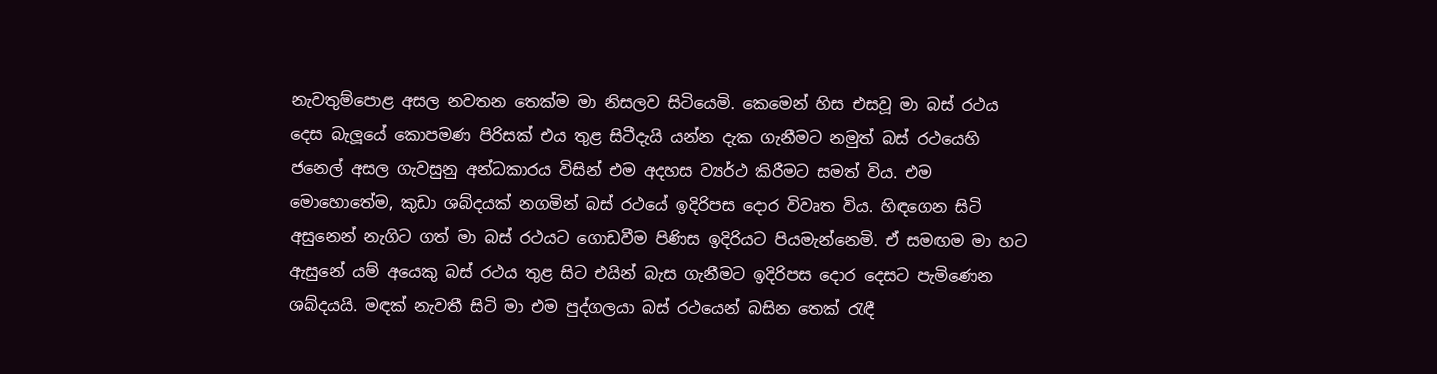නැවතුම්පොළ අසල නවතන තෙක්ම මා නිසලව සිටියෙමි. කෙමෙන් හිස එසවූ මා බස් රථය දෙස බැලූයේ කොපමණ පිරිසක් එය තුළ සිටීදැයි යන්න දැක ගැනීමට නමුත් බස් රථයෙහි ජනෙල් අසල ගැවසුනු අන්ධකාරය විසින් එම අදහස ව්‍යර්ථ කිරීමට සමත් විය. එම මොහොතේම, කුඩා ශබ්දයක් නගමින් බස් රථයේ ඉදිරිපස දොර විවෘත විය. හිඳගෙන සිටි අසුනෙන් නැගිට ගත් මා බස් රථයට ගොඩවීම පිණිස ඉදිරියට පියමැන්නෙමි. ඒ සමඟම මා හට ඇසුනේ යම් අයෙකු බස් රථය තුළ සිට එයින් බැස ගැනීමට ඉදිරිපස දොර දෙසට පැමිණෙන ශබ්දයයි. මඳක් නැවතී සිටි මා එම පුද්ගලයා බස් රථයෙන් බසින තෙක් රැඳී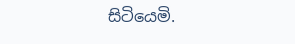සිටියෙමි.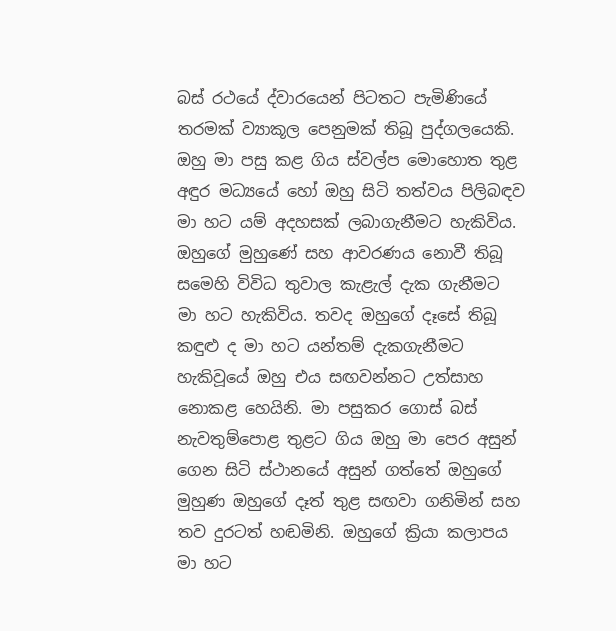බස් රථයේ ද්වාරයෙන් පිටතට පැමිණියේ තරමක් ව්‍යාකූල පෙනුමක් තිබූ පුද්ගලයෙකි. ඔහු මා පසු කළ ගිය ස්වල්ප මොහොත තුළ අඳුර මධ්‍යයේ හෝ ඔහු සිටි තත්වය පිලිබඳව මා හට යම් අදහසක් ලබාගැනීමට හැකිවිය. ඔහුගේ මුහුණේ සහ ආවරණය නොවී තිබූ සමෙහි විවිධ තුවාල කැළැල් දැක ගැනීමට මා හට හැකිවිය. තවද ඔහුගේ දෑසේ තිබූ කඳුළු ද මා හට යන්තම් දැකගැනීමට හැකිවූයේ ඔහු එය සඟවන්නට උත්සාහ නොකළ හෙයිනි. මා පසුකර ගොස් බස් නැවතුම්පොළ තුළට ගිය ඔහු මා පෙර අසුන් ගෙන සිටි ස්ථානයේ අසුන් ගත්තේ ඔහුගේ මුහුණ ඔහුගේ දෑත් තුළ සඟවා ගනිමින් සහ තව දුරටත් හඬමිනි. ඔහුගේ ක්‍රියා කලාපය මා හට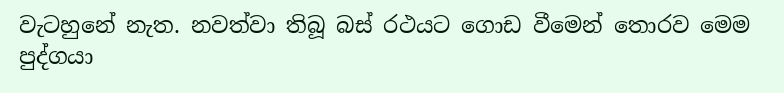වැටහුනේ නැත. නවත්වා තිබූ බස් රථයට ගොඩ වීමෙන් තොරව මෙම පුද්ගයා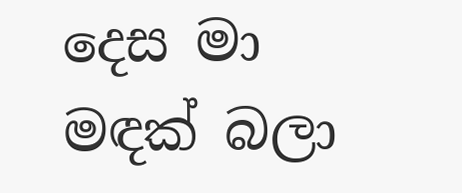දෙස මා මඳක් බලා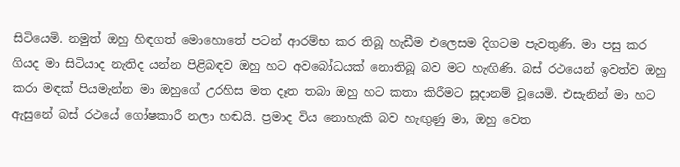සිටියෙමි. නමුත් ඔහු හිඳගත් මොහොතේ පටන් ආරම්භ කර තිබූ හැඩීම එලෙසම දිගටම පැවතුණි. මා පසු කර ගියද මා සිටියාද නැතිද යන්න පිළිබඳව ඔහු හට අවබෝධයක් නොතිබූ බව මට හැඟිණි. බස් රථයෙන් ඉවත්ව ඔහු කරා මඳක් පියමැන්න මා ඔහුගේ උරහිස මත දෑත තබා ඔහු හට කතා කිරීමට සූදානම් වූයෙමි. එසැනින් මා හට ඇසුනේ බස් රථයේ ගෝෂකාරී නලා හඬයි. ප්‍රමාද විය නොහැකි බව හැඟුණු මා, ඔහු වෙත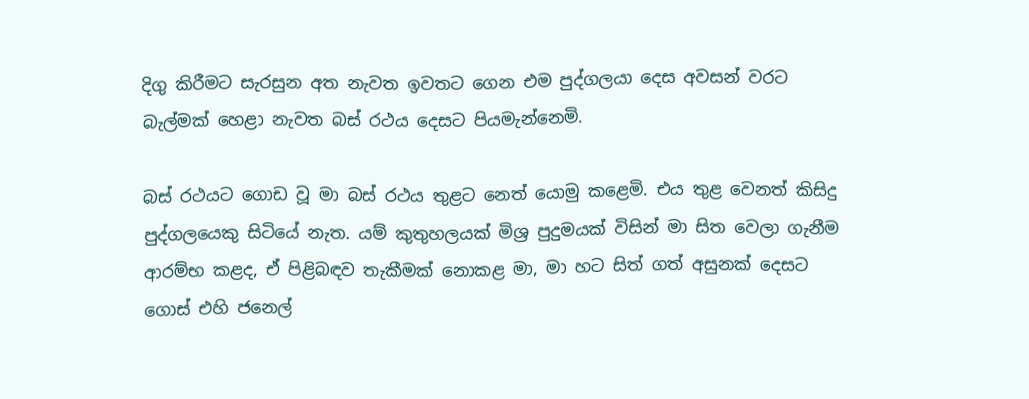දිගු කිරීමට සැරසුන අත නැවත ඉවතට ගෙන එම පුද්ගලයා දෙස අවසන් වරට බැල්මක් හෙළා නැවත බස් රථය දෙසට පියමැන්නෙමි.

බස් රථයට ගොඩ වූ මා බස් රථය තුළට නෙත් යොමු කළෙමි. එය තුළ වෙනත් කිසිදු පුද්ගලයෙකු සිටියේ නැත. යම් කුතුහලයක් මිශ්‍ර පුදුමයක් විසින් මා සිත වෙලා ගැනීම ආරම්භ කළද, ඒ පිළිබඳව තැකීමක් නොකළ මා, මා හට සිත් ගත් අසුනක් දෙසට ගොස් එහි ජනෙල්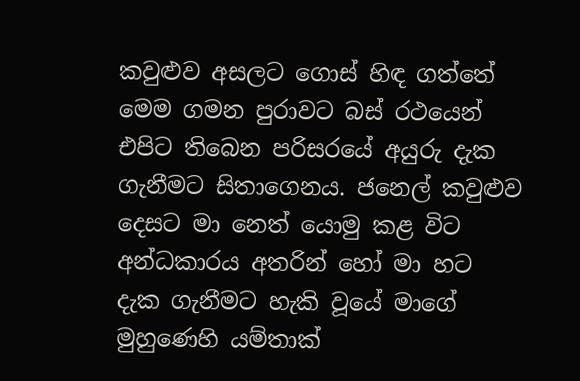කවුළුව අසලට ගොස් හිඳ ගත්තේ මෙම ගමන පුරාවට බස් රථයෙන් එපිට තිබෙන පරිසරයේ අයුරු දැක ගැනීමට සිතාගෙනය. ජනෙල් කවුළුව දෙසට මා නෙත් යොමු කළ විට අන්ධකාරය අතරින් හෝ මා හට දැක ගැනීමට හැකි වූයේ මාගේ මුහුණෙහි යම්තාක්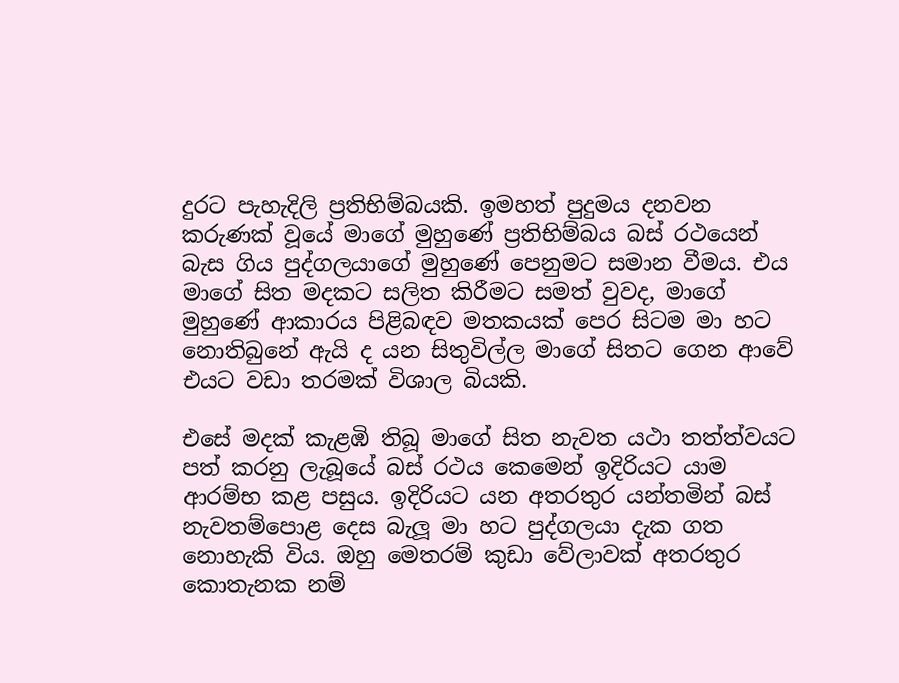දුරට පැහැදිලි ප්‍රතිභිම්බයකි. ඉමහත් පුදුමය දනවන කරුණක් වූයේ මාගේ මුහුණේ ප්‍රතිභිම්බය බස් රථයෙන් බැස ගිය පුද්ගලයාගේ මුහුණේ පෙනුමට සමාන වීමය. එය මාගේ සිත මදකට සලිත කිරීමට සමත් වුවද, මාගේ මුහුණේ ආකාරය පිළිබඳව මතකයක් පෙර සිටම මා හට නොතිබුනේ ඇයි ද යන සිතුවිල්ල මාගේ සිතට ගෙන ආවේ එයට වඩා තරමක් විශාල බියකි.

එසේ මදක් කැළඹි තිබූ මාගේ සිත නැවත යථා තත්ත්වයට පත් කරනු ලැබූයේ බස් රථය කෙමෙන් ඉදිරියට යාම ආරම්භ කළ පසුය. ඉදිරියට යන අතරතුර යන්තමින් බස් නැවතම්පොළ දෙස බැලූ මා හට පුද්ගලයා දැක ගත නොහැකි විය. ඔහු මෙතරම් කුඩා වේලාවක් අතරතුර කොතැනක නම්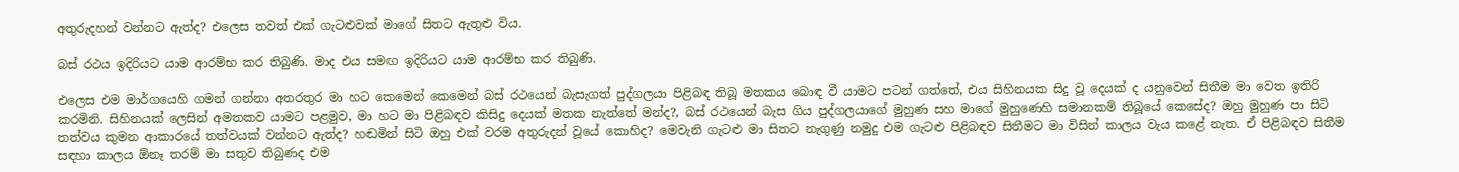අතුරුදහන් වන්නට ඇත්ද? එලෙස තවත් එක් ගැටළුවක් මාගේ සිතට ඇතුළු විය.

බස් රථය ඉදිරියට යාම ආරම්භ කර තිබුණි. මාද එය සමඟ ඉදිරියට යාම ආරම්භ කර තිබුණි.

එලෙස එම මාර්ගයෙහි ගමන් ගන්නා අතරතුර මා හට කෙමෙන් කෙමෙන් බස් රථයෙන් බැසැගත් පුද්ගලයා පිළිබඳ තිබූ මතකය බොඳ වී යාමට පටන් ගත්තේ, එය සිහිනයක සිදු වූ දෙයක් ද යනුවෙන් සිතීම මා වෙත ඉතිරි කරමිනි. සිහිනයක් ලෙසින් අමතකව යාමට පළමුව, මා හට මා පිළිබඳව කිසිදු දෙයක් මතක නැත්තේ මන්ද?, බස් රථයෙන් බැස ගිය පුද්ගලයාගේ මුහුණ සහ මාගේ මුහුණෙහි සමානකම් තිබූයේ කෙසේද? ඔහු මුහුණ පා සිටි තත්වය කුමන ආකාරයේ තත්වයක් වන්නට ඇත්ද? හඬමින් සිටි ඔහු එක් වරම අතුරුදන් වූයේ කොහිද? මෙවැනි ගැටළු මා සිතට නැගුණු නමුදු එම ගැටළු පිළිබඳව සිතීමට මා විසින් කාලය වැය කළේ නැත. ඒ පිළිබඳව සිතීම සඳහා කාලය ඕනෑ තරම් මා සතුව තිබුණද එම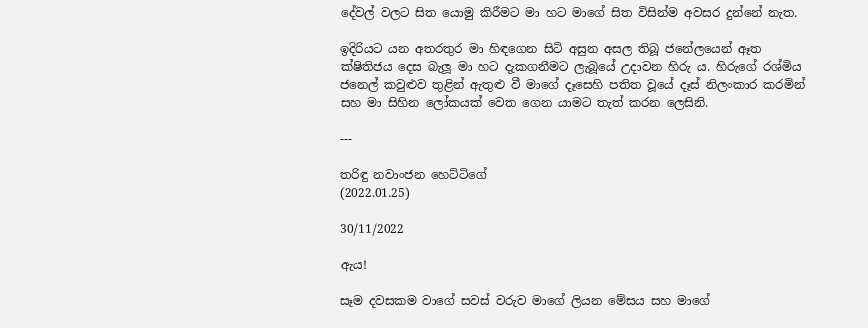දේවල් වලට සිත යොමු කිරීමට මා හට මාගේ සිත විසින්ම අවසර දුන්නේ නැත.

ඉදිරියට යන අතරතුර මා හිඳගෙන සිටි අසුන අසල තිබූ ජනේලයෙන් ඈත ක්ෂිතිජය දෙස බැලූ මා හට දැකගනීමට ලැබූයේ උදාවන හිරු ය. හිරුගේ රශ්මිය ජනෙල් කවුළුව තුළින් ඇතුළු වී මාගේ දෑසෙහි පතිත වූයේ දෑස් නිලංකාර කරමින් සහ මා සිහින ලෝකයක් වෙත ගෙන යාමට තැත් කරන ලෙසිනි.

---

තරිඳු නවාංජන හෙට්ටිගේ
(2022.01.25)

30/11/2022

ඇය!

සෑම දවසකම වාගේ සවස් වරුව මාගේ ලියන මේසය සහ මාගේ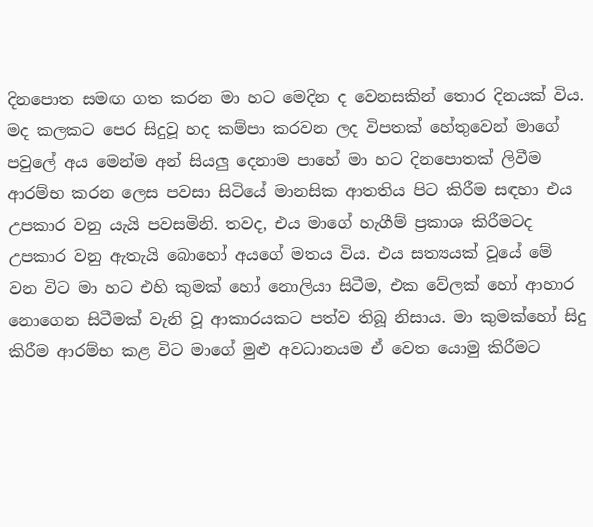දිනපොත සමඟ ගත කරන මා හට මෙදින ද වෙනසකින් තොර දිනයක් විය. මද කලකට පෙර සිදුවූ හද කම්පා කරවන ලද විපතක් හේතුවෙන් මාගේ පවුලේ අය මෙන්ම අන් සියලු දෙනාම පාහේ මා හට දිනපොතක් ලිවීම ආරම්භ කරන ලෙස පවසා සිටියේ මානසික ආතතිය පිට කිරීම සඳහා එය උපකාර වනු යැයි පවසමිනි. තවද, එය මාගේ හැගීම් ප්‍රකාශ කිරීමටද උපකාර වනු ඇතැයි බොහෝ අයගේ මතය විය. එය සත්‍යයක් වූයේ මේ වන විට මා හට එහි කුමක් හෝ නොලියා සිටීම, එක වේලක් හෝ ආහාර නොගෙන සිටීමක් වැනි වූ ආකාරයකට පත්ව තිබූ නිසාය. මා කුමක්හෝ සිදු කිරීම ආරම්භ කළ විට මාගේ මුළු අවධානයම ඒ වෙත යොමු කිරීමට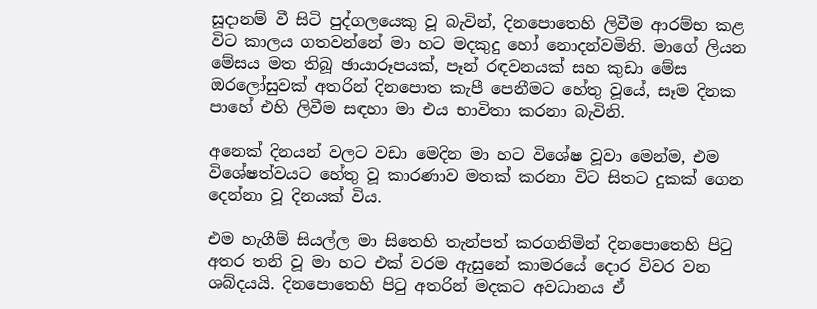සූදානම් වී සිටි පුද්ගලයෙකු වූ බැවින්, දිනපොතෙහි ලිවීම ආරම්භ කළ විට කාලය ගතවන්නේ මා හට මදකුදු හෝ නොදන්වමිනි. මාගේ ලියන මේසය මත තිබූ ඡායාරූපයක්, පෑන් රඳවනයක් සහ කුඩා මේස ඔරලෝසුවක් අතරින් දිනපොත කැපී පෙනීමට හේතු වූයේ, සෑම දිනක පාහේ එහි ලිවීම සඳහා මා එය භාවිතා කරනා බැවිනි.

අනෙක් දිනයන් වලට වඩා මෙදින මා හට විශේෂ වූවා මෙන්ම, එම විශේෂත්වයට හේතු වූ කාරණාව මතක් කරනා විට සිතට දුකක් ගෙන දෙන්නා වූ දිනයක් විය.

එම හැගීම් සියල්ල මා සිතෙහි තැන්පත් කරගනිමින් දිනපොතෙහි පිටු අතර තනි වූ මා හට එක් වරම ඇසුනේ කාමරයේ දොර විවර වන ශබ්දයයි. දිනපොතෙහි පිටු අතරින් මදකට අවධානය ඒ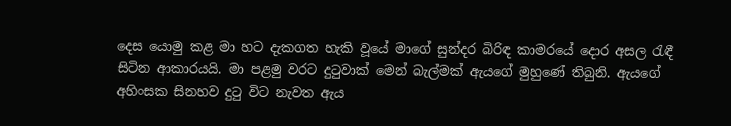දෙස යොමු කළ මා හට දැකගත හැකි වූයේ මාගේ සුන්දර බිරිඳ කාමරයේ දොර අසල රැඳී සිටින ආකාරයයි. මා පළමු වරට දුටුවාක් මෙන් බැල්මක් ඇයගේ මුහුණේ තිබුනි. ඇයගේ අහිංසක සිනහව දුටු විට නැවත ඇය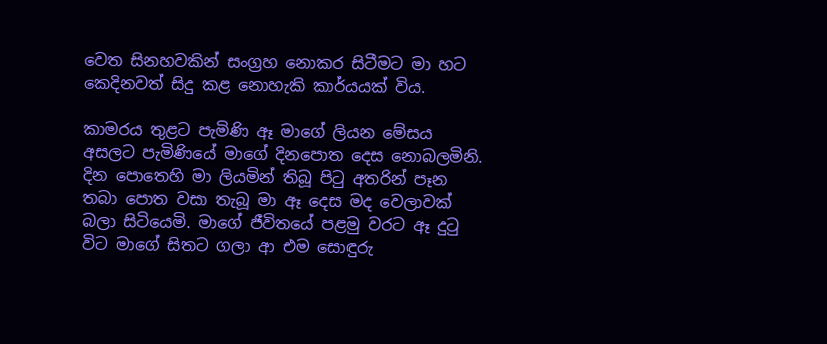වෙත සිනහවකින් සංග්‍රහ නොකර සිටීමට මා හට කෙදිනවත් සිදු කළ නොහැකි කාර්යයක් විය.

කාමරය තුළට පැමිණි ඈ මාගේ ලියන මේසය අසලට පැමිණියේ මාගේ දිනපොත දෙස නොබලමිනි. දින පොතෙහි මා ලියමින් තිබූ පිටු අතරින් පෑන තබා පොත වසා තැබූ මා ඈ දෙස මද වෙලාවක් බලා සිටියෙමි. මාගේ ජීවිතයේ පළමු වරට ඈ දුටු විට මාගේ සිතට ගලා ආ එම සොඳුරු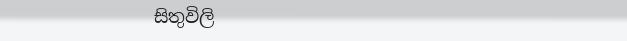සිතුවිලි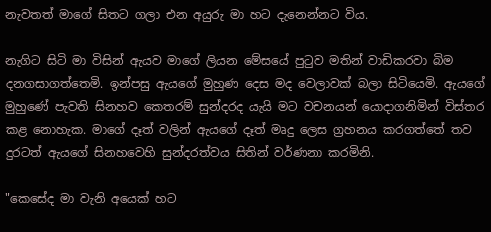නැවතත් මාගේ සිතට ගලා එන අයුරු මා හට දැනෙන්නට විය.

නැගිට සිටි මා විසින් ඇයව මාගේ ලියන මේසයේ පුටුව මතින් වාඩිකරවා බිම දනගසාගත්තෙමි. ඉන්පසු ඇයගේ මුහුණ දෙස මද වෙලාවක් බලා සිටියෙමි. ඇයගේ මුහුණේ පැවති සිනහව කෙතරම් සුන්දරද යැයි මට වචනයන් යොදාගනිමින් විස්තර කළ නොහැක. මාගේ දෑත් වලින් ඇයගේ දෑත් මෘදු ලෙස ග්‍රහනය කරගත්තේ තව දුරටත් ඇයගේ සිනහවෙහි සුන්දරත්වය සිතින් වර්ණනා කරමිනි.

"කෙසේද මා වැනි අයෙක් හට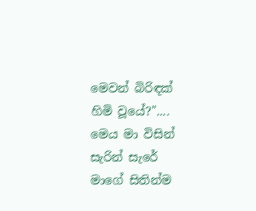මෙවන් බිරිඳක් හිමි වූයේ?".... මෙය මා විසින් සැරින් සැරේ මාගේ සිතින්ම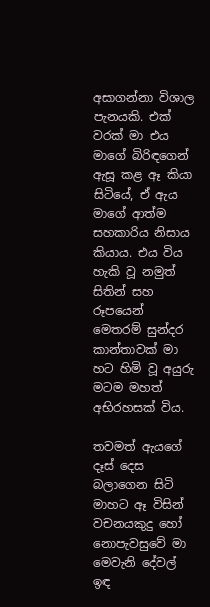අසාගන්නා විශාල පැනයකි. එක් වරක් මා එය මාගේ බිරිඳගෙන් ඇසූ කළ ඈ කියා සිටියේ, ඒ ඇය මාගේ ආත්ම සහකාරිය නිසාය කියාය. එය විය හැකි වූ නමුත් සිතින් සහ රූපයෙන් මෙතරම් සුන්දර කාන්තාවක් මා හට හිමි වූ අයුරු මටම මහත් අභිරහසක් විය.

තවමත් ඇයගේ දෑස් දෙස බලාගෙන සිටි මාහට ඈ විසින් වචනයකුදු හෝ නොපැවසුවේ මා මෙවැනි දේවල් ඉඳ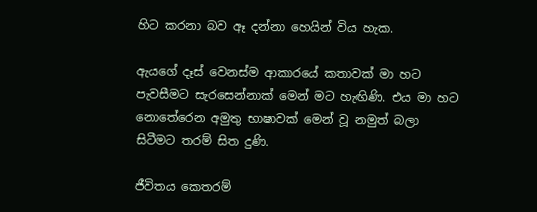හිට කරනා බව ඈ දන්නා හෙයින් විය හැක.

ඇයගේ දෑස් වෙනස්ම ආකාරයේ කතාවක් මා හට පැවසීමට සැරසෙන්නාක් මෙන් මට හැඟිණි. එය මා හට නොතේරෙන අමුතු භාෂාවක් මෙන් වූ නමුත් බලා සිටීමට තරම් සිත දුණි.

ජීවිතය කෙතරම්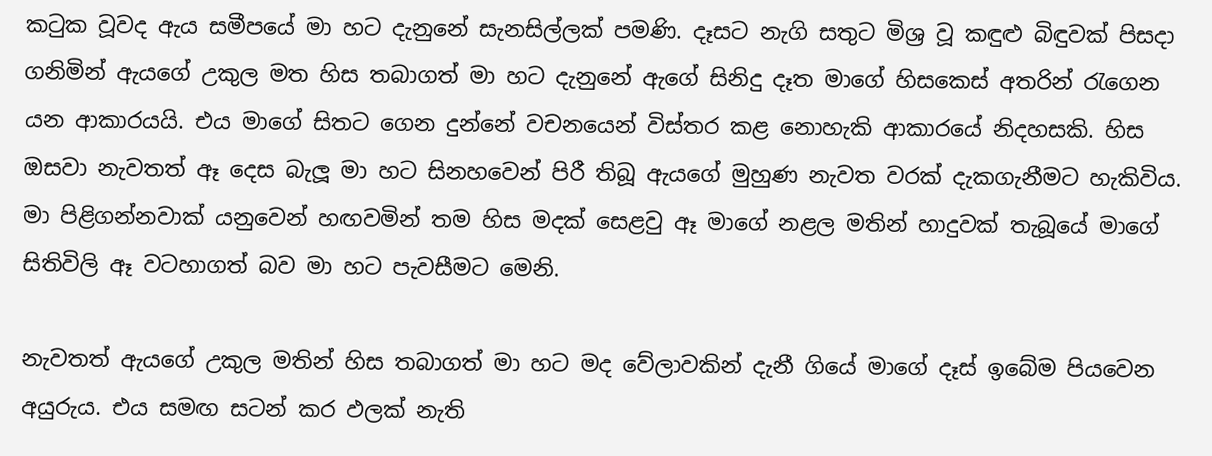කටුක වූවද ඇය සමීපයේ මා හට දැනුනේ සැනසිල්ලක් පමණි. දෑසට නැගි සතුට මිශ්‍ර වූ කඳුළු බිඳුවක් පිසදා ගනිමින් ඇයගේ උකුල මත හිස තබාගත් මා හට දැනුනේ ඇගේ සිනිදු දෑත මාගේ හිසකෙස් අතරින් රැගෙන යන ආකාරයයි. එය මාගේ සිතට ගෙන දුන්නේ වචනයෙන් විස්තර කළ නොහැකි ආකාරයේ නිදහසකි. හිස ඔසවා නැවතත් ඈ දෙස බැලූ මා හට සිනහවෙන් පිරී තිබූ ඇයගේ මුහුණ නැවත වරක් දැකගැනීමට හැකිවිය. මා පිළිගන්නවාක් යනුවෙන් හඟවමින් තම හිස මදක් සෙළවු ඈ මාගේ නළල මතින් හාදුවක් තැබූයේ මාගේ සිතිවිලි ඈ වටහාගත් බව මා හට පැවසීමට මෙනි.

නැවතත් ඇයගේ උකුල මතින් හිස තබාගත් මා හට මද වේලාවකින් දැනී ගියේ මාගේ දෑස් ඉබේම පියවෙන අයුරුය. එය සමඟ සටන් කර ඵලක් නැති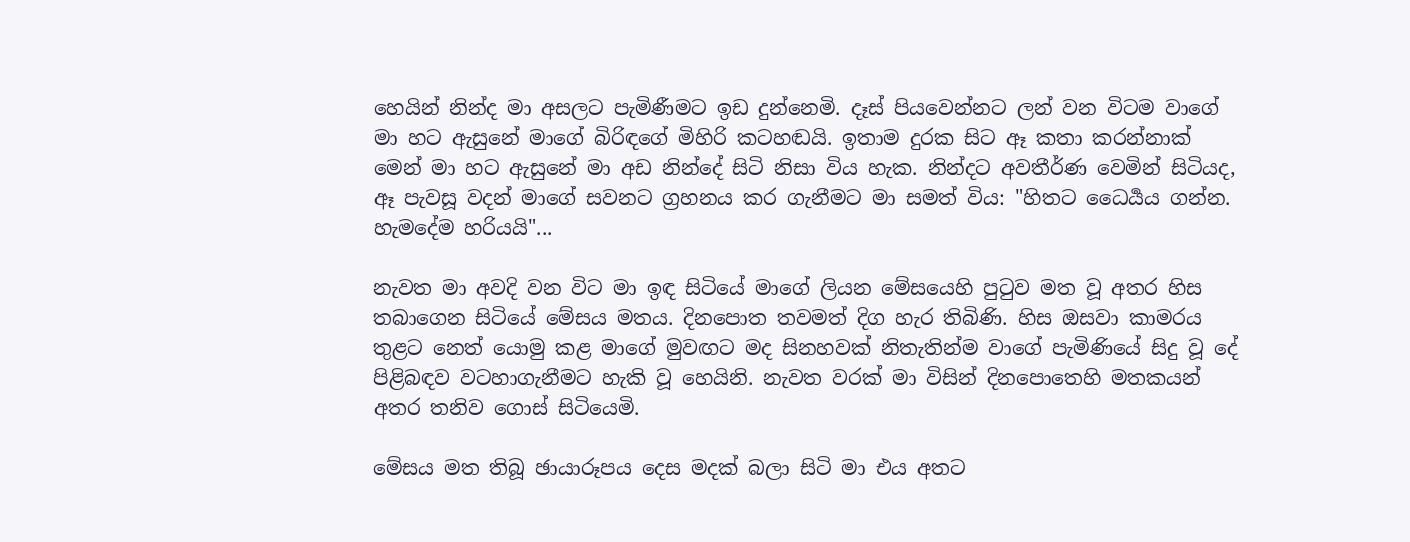හෙයින් නින්ද මා අසලට පැමිණීමට ඉඩ දුන්නෙමි. දෑස් පියවෙන්නට ලන් වන විටම වාගේ මා හට ඇසුනේ මාගේ බිරිඳගේ මිහිරි කටහඬයි. ඉතාම දුරක සිට ඈ කතා කරන්නාක් මෙන් මා හට ඇසුනේ මා අඩ නින්දේ සිටි නිසා විය හැක. නින්දට අවතීර්ණ වෙමින් සිටියද, ඈ පැවසූ වදන් මාගේ සවනට ග්‍රහනය කර ගැනීමට මා සමත් විය: "හිතට ධෛර්‍යය ගන්න. හැමදේම හරියයි"...

නැවත මා අවදි වන විට මා ඉඳ සිටියේ මාගේ ලියන මේසයෙහි පුටුව මත වූ අතර හිස තබාගෙන සිටියේ මේසය මතය. දිනපොත තවමත් දිග හැර තිබිණි. හිස ඔසවා කාමරය තුළට නෙත් යොමු කළ මාගේ මුවඟට මද සිනහවක් නිතැතින්ම වාගේ පැමිණියේ සිදු වූ දේ පිළිබඳව වටහාගැනීමට හැකි වූ හෙයිනි. නැවත වරක් මා විසින් දිනපොතෙහි මතකයන් අතර තනිව ගොස් සිටියෙමි.

මේසය මත තිබූ ඡායාරූපය දෙස මදක් බලා සිටි මා එය අතට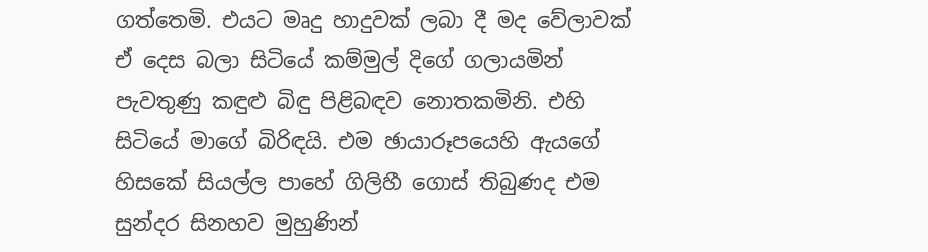ගත්තෙමි. එයට මෘදු හාදුවක් ලබා දී මද වේලාවක් ඒ දෙස බලා සිටියේ කම්මුල් දිගේ ගලායමින් පැවතුණු කඳුළු බිඳු පිළිබඳව නොතකමිනි. එහි සිටියේ මාගේ බිරිඳයි. එම ඡායාරූපයෙහි ඇයගේ හිසකේ සියල්ල පාහේ ගිලිහී ගොස් තිබුණද එම සුන්දර සිනහව මුහුණින්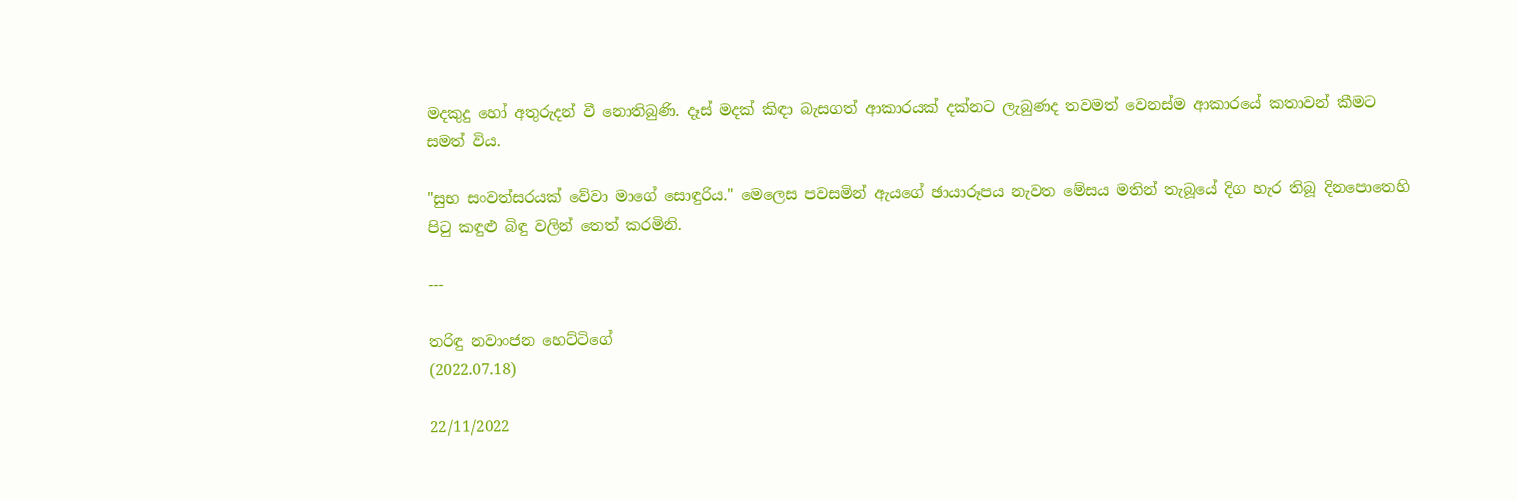මදකුදු හෝ අතුරුදන් වී නොතිබුණි. දෑස් මදක් කිඳා බැසගත් ආකාරයක් දක්නට ලැබුණද තවමත් වෙනස්ම ආකාරයේ කතාවන් කීමට සමත් විය.

"සුභ සංවත්සරයක් වේවා මාගේ සොඳුරිය." මෙලෙස පවසමින් ඇයගේ ඡායාරූපය නැවත මේසය මතින් තැබූයේ දිග හැර තිබූ දිනපොතෙහි පිටු කඳුළු බිඳු වලින් තෙත් කරමිනි.

---

තරිඳු නවාංජන හෙට්ටිගේ
(2022.07.18)

22/11/2022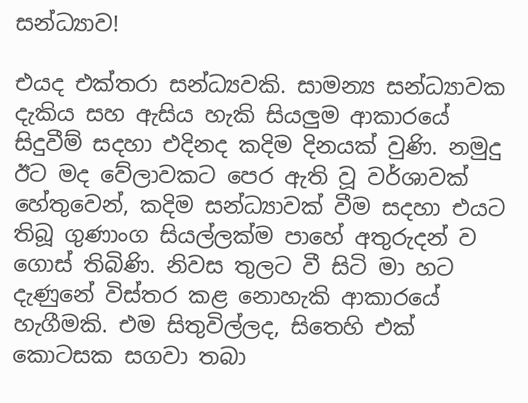සන්ධ්‍යාව!

එයද එක්තරා සන්ධ්‍යවකි. සාමන්‍ය සන්ධ්‍යාවක දැකිය සහ ඇසිය හැකි සියලුම ආකාරයේ සිදුවීම් සදහා එදිනද කදිම දිනයක් වුණි. නමුදු ඊට මද වේලාවකට පෙර ඇති වූ වර්ශාවක් හේතුවෙන්, කදිම සන්ධ්‍යාවක් වීම සදහා එයට තිබූ ගුණාංග සියල්ලක්ම පාහේ අතුරුදන් ව ගොස් තිබිණි. නිවස තුලට වී සිටි මා හට දැණුනේ විස්තර කළ නොහැකි ආකාරයේ හැගීමකි. එම සිතුවිල්ලද, සිතෙහි එක් කොටසක සගවා තබා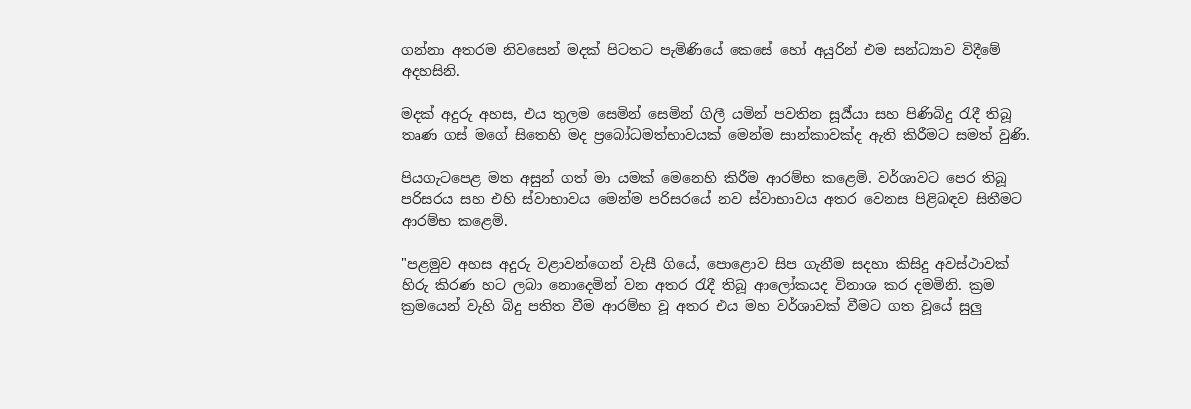ගන්නා අතරම නිවසෙන් මදක් පිටතට පැමිණියේ කෙසේ හෝ අයුරින් එම සන්ධ්‍යාව විදීමේ අදහසිනි.

මදක් අදුරු අහස, එය තුලම සෙමින් සෙමින් ගිලී යමින් පවතින සූර්‍ය්යා සහ පිණිබිදු රැදී තිබූ තෘණ ගස් මගේ සිතෙහි මද ප්‍රබෝධමත්භාවයක් මෙන්ම සාන්කාවක්ද ඇති කිරීමට සමත් වුණි.

පියගැටපෙළ මත අසුන් ගත් මා යමක් මෙනෙහි කිරීම ආරම්භ කළෙමි. වර්ශාවට පෙර තිබූ පරිසරය සහ එහි ස්වාභාවය මෙන්ම පරිසරයේ නව ස්වාභාවය අතර වෙනස පිළිබඳව සිතීමට ආරම්භ කළෙමි.

"පළමුව අහස අදුරු වළාවන්ගෙන් වැසී ගියේ, පොළොව සිප ගැනීම සදහා කිසිදු අවස්ථාවක් හිරු කිරණ හට ලබා නොදෙමින් වන අතර රැදී තිබූ ආලෝකයද විනාශ කර දමමිනි. ක්‍රම ක්‍රමයෙන් වැහි බිදු පතිත වීම ආරම්භ වූ අතර එය මහ වර්ශාවක් වීමට ගත වූයේ සුලු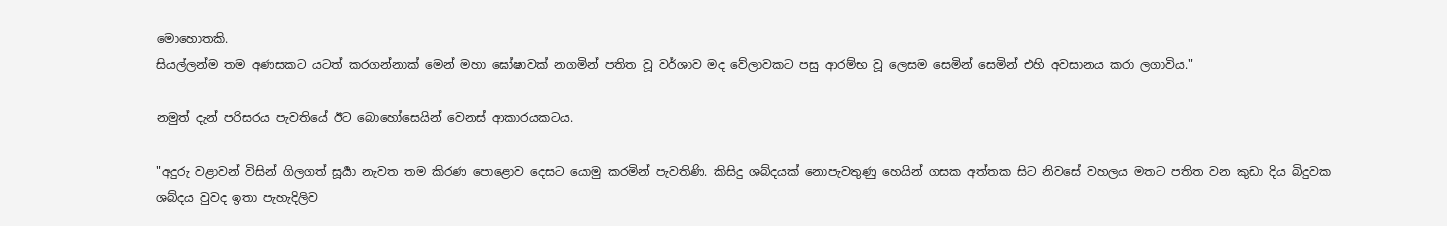මොහොතකි.
සියල්ලන්ම තම අණසකට යටත් කරගන්නාක් මෙන් මහා ඝෝෂාවක් නගමින් පතිත වූ වර්ශාව මද වේලාවකට පසු ආරම්භ වූ ලෙසම සෙමින් සෙමින් එහි අවසානය කරා ලගාවිය."

නමුත් දැන් පරිසරය පැවතියේ ඊට බොහෝසෙයින් වෙනස් ආකාරයකටය.

"අදුරු වළාවන් විසින් ගිලගත් සූර්‍යා නැවත තම කිරණ පොළොව දෙසට යොමු කරමින් පැවතිණි. කිසිදු ශබ්දයක් නොපැවතුණු හෙයින් ගසක අත්තක සිට නිවසේ වහලය මතට පතිත වන කුඩා දිය බිදුවක ශබ්දය වුවද ඉතා පැහැදිලිව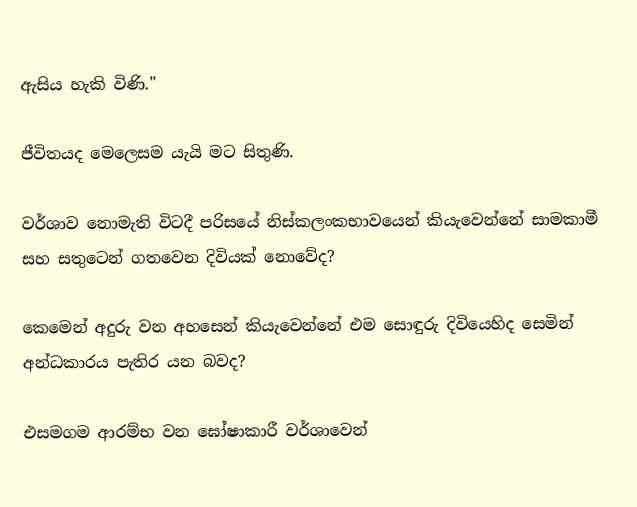ඇසිය හැකි විණි."

ජීවිතයද මෙලෙසම යැයි මට සිතුණි.

වර්ශාව නොමැති විටදී පරිසයේ නිස්කලංකභාවයෙන් කියැවෙන්නේ සාමකාමී සහ සතුටෙන් ගතවෙන දිවියක් නොවේද?

කෙමෙන් අදුරු වන අහසෙන් කියැවෙන්නේ එම සොඳුරු දිවියෙහිද සෙමින් අන්ධකාරය පැතිර යන බවද?

එසමගම ආරම්භ වන ඝෝෂාකාරී වර්ශාවෙන්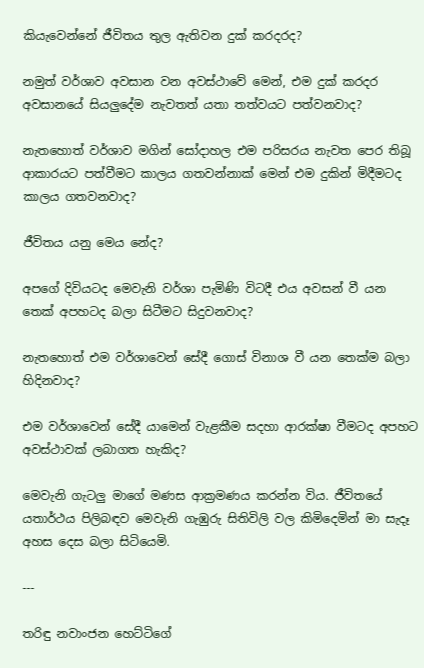කියැවෙන්නේ ජීවිතය තුල ඇතිවන දුක් කරදරද?

නමුත් වර්ශාව අවසාන වන අවස්ථාවේ මෙන්, එම දුක් කරදර අවසානයේ සියලුදේම නැවතත් යතා තත්වයට පත්වනවාද?

නැතහොත් වර්ශාව මගින් සෝදාහල එම පරිසරය නැවත පෙර තිබූ ආකාරයට පත්වීමට කාලය ගතවන්නාක් මෙන් එම දුකින් මිදීමටද කාලය ගතවනවාද?

ජීවිතය යනු මෙය නේද?

අපගේ දිවියටද මෙවැනි වර්ශා පැමිණි විටදී එය අවසන් වී යන තෙක් අපහටද බලා සිටීමට සිදුවනවාද?

නැතහොත් එම වර්ශාවෙන් සේදී ගොස් විනාශ වී යන තෙක්ම බලා හිදිනවාද?

එම වර්ශාවෙන් සේදී යාමෙන් වැළකීම සදහා ආරක්ෂා වීමටද අපහට අවස්ථාවක් ලබාගත හැකිද?

මෙවැනි ගැටලු මාගේ මණස ආක්‍රමණය කරන්න විය. ජීවිතයේ යතාර්ථය පිලිබඳව මෙවැනි ගැඹුරු සිතිවිලි වල කිමිදෙමින් මා සැදෑ අහස දෙස බලා සිටියෙමි.

---

තරිඳු නවාංජන හෙට්ටිගේ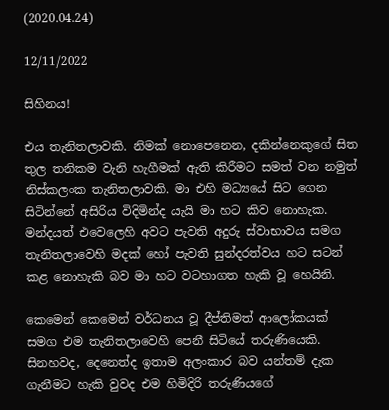(2020.04.24)

12/11/2022

සිහිනය!

එය තැනිතලාවකි. නිමක් නොපෙනෙන, දකින්නෙකුගේ සිත තුල තනිකම වැනි හැගීමක් ඇති කිරීමට සමත් වන නමුත් නිස්කලංක තැනිතලාවකි. මා එහි මධ්‍යයේ සිට ගෙන සිටින්නේ අසිරිය විදිමින්ද යැයි මා හට කිව නොහැක. මන්දයත් එවෙලෙහි අවට පැවති අදුරු ස්වාභාවය සමග තැනිතලාවෙහි මදක් හෝ පැවති සුන්දරත්වය හට සටන් කළ නොහැකි බව මා හට වටහාගත හැකි වූ හෙයිනි.

කෙමෙන් කෙමෙන් වර්ධනය වූ දීප්තිමත් ආලෝකයක් සමග එම තැනිතලාවෙහි පෙනී සිටියේ තරුණියෙකි. සිනහවද, දෙනෙත්ද ඉතාම අලංකාර බව යන්තම් දැක ගැනීමට හැකි වුවද එම හිමිදිරි තරුණියගේ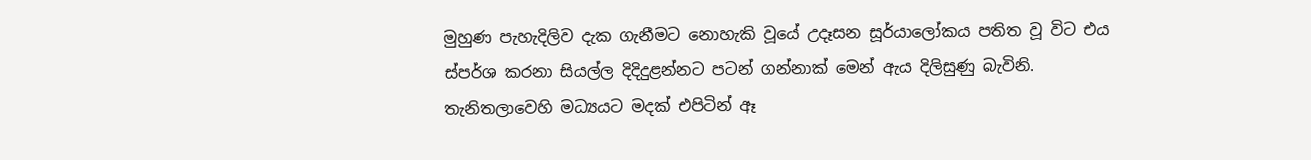මුහුණ පැහැදිලිව දැක ගැනීමට නොහැකි වූයේ උදෑසන සූර්යාලෝකය පතිත වූ විට එය ස්පර්ශ කරනා සියල්ල දිදිදුළන්නට පටන් ගන්නාක් මෙන් ඇය දිලිසුණු බැවිනි. තැනිතලාවෙහි මධ්‍යයට මදක් එපිටින් ඈ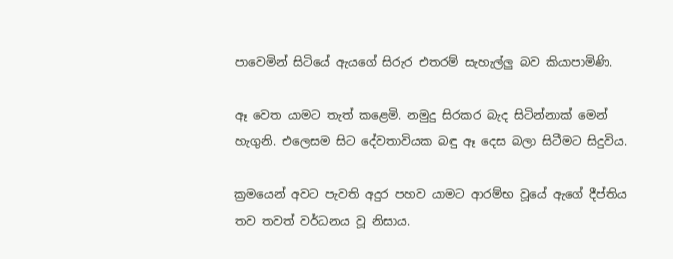පාවෙමින් සිටියේ ඇයගේ සිරුර එතරම් සැහැල්ලු බව කියාපාමිණි.

ඈ වෙත යාමට තැත් කළෙමි. නමුදු සිරකර බැද සිටින්නාක් මෙන් හැගුනි. එලෙසම සිට දේවතාවියක බඳු ඈ දෙස බලා සිටීමට සිදුවිය.

ක්‍රමයෙන් අවට පැවති අදුර පහව යාමට ආරම්භ වූයේ ඇගේ දීප්තිය තව තවත් වර්ධනය වූ නිසාය.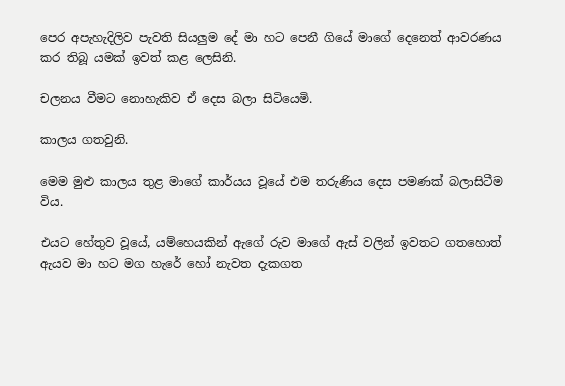පෙර අපැහැදිලිව පැවති සියලුම දේ මා හට පෙනී ගියේ මාගේ දෙනෙත් ආවරණය කර තිබූ යමක් ඉවත් කළ ලෙසිනි.

චලනය වීමට නොහැකිව ඒ දෙස බලා සිටියෙමි.

කාලය ගතවුනි.

මෙම මුළු කාලය තුළ මාගේ කාර්යය වූයේ එම තරුණිය දෙස පමණක් බලාසිටීම විය.

එයට හේතුව වූයේ, යම්හෙයකින් ඇගේ රුව මාගේ ඇස් වලින් ඉවතට ගතහොත් ඇයව මා හට මග හැරේ හෝ නැවත දැකගත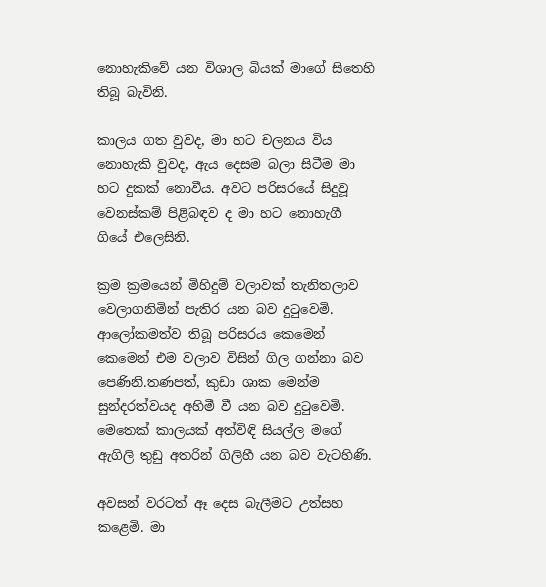නොහැකිවේ යන විශාල බියක් මාගේ සිතෙහි තිබූ බැවිනි.

කාලය ගත වුවද, මා හට චලනය විය නොහැකි වුවද, ඇය දෙසම බලා සිටීම මා හට දුකක් නොවීය. අවට පරිසරයේ සිදුවූ වෙනස්කම් පිළිබඳව ද මා හට නොහැගී ගියේ එලෙසිනි.

ක්‍රම ක්‍රමයෙන් මිහිදුම් වලාවක් තැනිතලාව වෙලාගනිමින් පැතිර යන බව දුටුවෙමි. ආලෝකමත්ව තිබූ පරිසරය කෙමෙන් කෙමෙන් එම වලාව විසින් ගිල ගන්නා බව පෙණිනි.තණපත්, කුඩා ශාක මෙන්ම සුන්දරත්වයද අහිමී වී යන බව දුටුවෙමි. මෙතෙක් කාලයක් අත්විඳි සියල්ල මගේ ඇගිලි තුඩු අතරින් ගිලිහී යන බව වැටහිණි.

අවසන් වරටත් ඈ දෙස බැලීමට උත්සහ කළෙමි. මා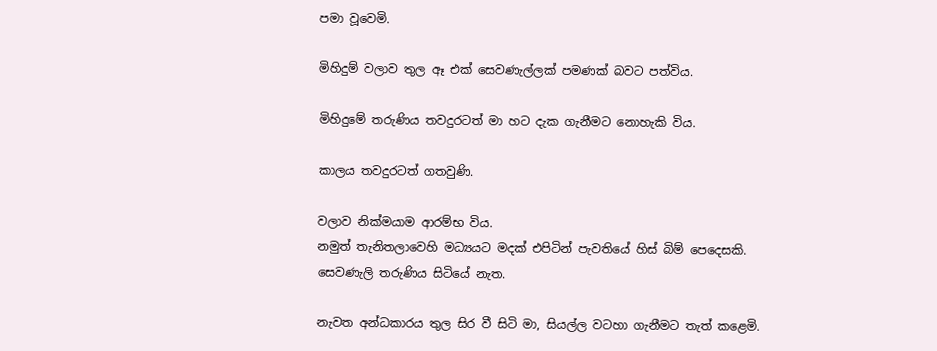පමා වූවෙමි.

මිහිදුම් වලාව තුල ඈ එක් සෙවණැල්ලක් පමණක් බවට පත්විය.

මිහිදුමේ තරුණිය තවදුරටත් මා හට දැක ගැනීමට නොහැකි විය.

කාලය තවදුරටත් ගතවුණි.

වලාව නික්මයාම ආරම්භ විය.
නමුත් තැනිතලාවෙහි මධ්‍යයට මදක් එපිටින් පැවතියේ හිස් බිම් පෙදෙසකි.
සෙවණැලි තරුණිය සිටියේ නැත.

නැවත අන්ධකාරය තුල සිර වී සිටි මා, සියල්ල වටහා ගැනීමට තැත් කළෙමි.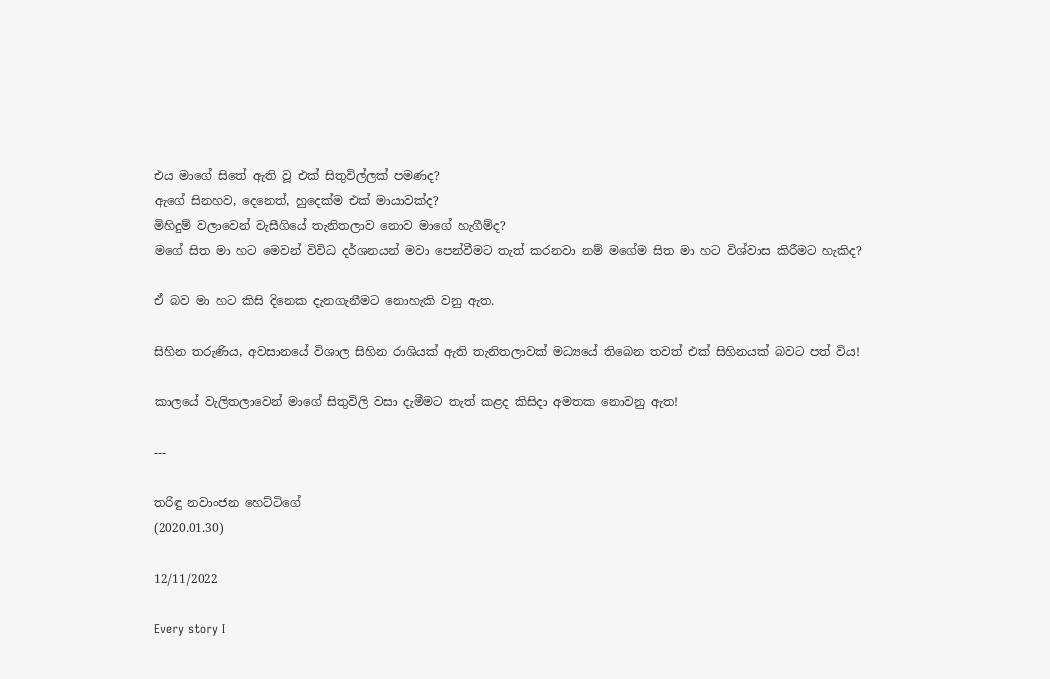එය මාගේ සිතේ ඇති වූ එක් සිතුවිල්ලක් පමණද?
ඇගේ සිනහව, දෙනෙත්, හුදෙක්ම එක් මායාවක්ද?
මිහිදුම් වලාවෙන් වැසීගියේ තැනිතලාව නොව මාගේ හැගීම්ද?
මගේ සිත මා හට මෙවන් විවිධ දර්ශනයන් මවා පෙන්වීමට තැත් කරනවා නම් මගේම සිත මා හට විශ්වාස කිරීමට හැකිද?

ඒ බව මා හට කිසි දිනෙක දැනගැනීමට නොහැකි වනු ඇත.

සිහින තරුණිය, අවසානයේ විශාල සිහින රාශියක් ඇති තැනිතලාවක් මධ්‍යයේ තිබෙන තවත් එක් සිහිනයක් බවට පත් විය!

කාලයේ වැලිතලාවෙන් මාගේ සිතුවිලි වසා දැමීමට තැත් කළද කිසිදා අමතක නොවනු ඇත!

---

තරිඳු නවාංජන හෙට්ටිගේ
(2020.01.30)

12/11/2022

Every story I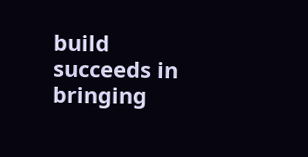build succeeds in bringing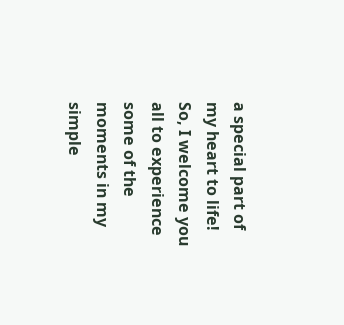a special part of my heart to life!
So, I welcome you all to experience some of the moments in my simple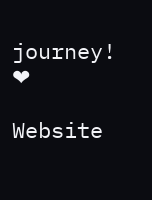journey! ❤

Website